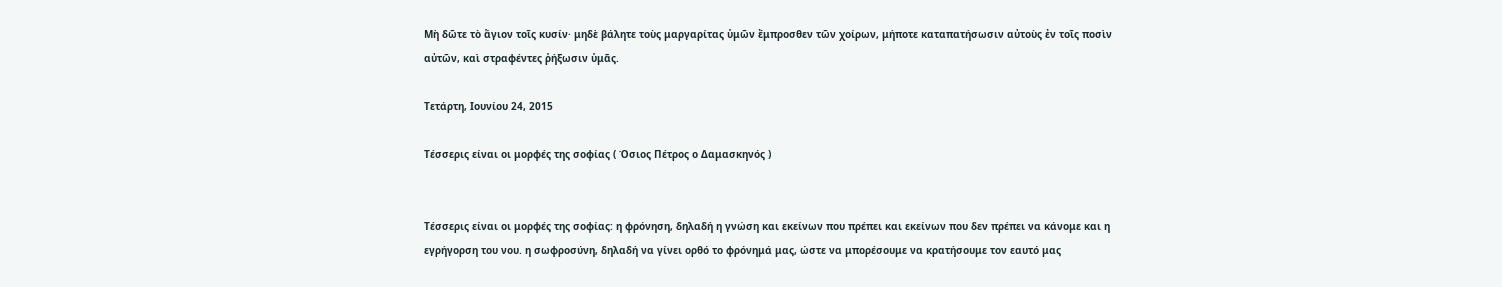Μὴ δῶτε τὸ ἅγιον τοῖς κυσίν· μηδὲ βάλητε τοὺς μαργαρίτας ὑμῶν ἔμπροσθεν τῶν χοίρων, μήποτε καταπατήσωσιν αὐτοὺς ἐν τοῖς ποσὶν αὐτῶν, καὶ στραφέντες ῥήξωσιν ὑμᾶς.

Τετάρτη, Ιουνίου 24, 2015

Τέσσερις είναι οι μορφές της σοφίας ( Όσιος Πέτρος ο Δαμασκηνός )


Τέσσερις είναι οι μορφές της σοφίας: η φρόνηση, δηλαδή η γνώση και εκείνων που πρέπει και εκείνων που δεν πρέπει να κάνομε και η εγρήγορση του νου. η σωφροσύνη, δηλαδή να γίνει ορθό το φρόνημά μας, ώστε να μπορέσουμε να κρατήσουμε τον εαυτό μας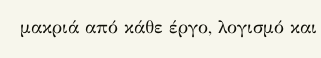μακριά από κάθε έργο, λογισμό και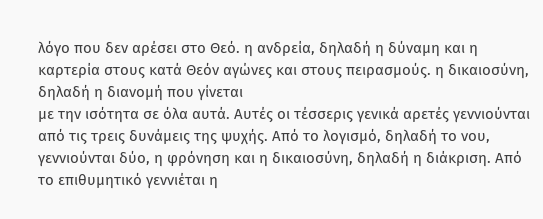λόγο που δεν αρέσει στο Θεό. η ανδρεία, δηλαδή η δύναμη και η καρτερία στους κατά Θεόν αγώνες και στους πειρασμούς. η δικαιοσύνη, δηλαδή η διανομή που γίνεται
με την ισότητα σε όλα αυτά. Αυτές οι τέσσερις γενικά αρετές γεννιούνται από τις τρεις δυνάμεις της ψυχής. Από το λογισμό, δηλαδή το νου, γεννιούνται δύο, η φρόνηση και η δικαιοσύνη, δηλαδή η διάκριση. Από το επιθυμητικό γεννιέται η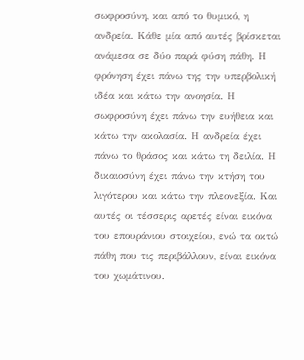σωφροσύνη, και από το θυμικό, η ανδρεία. Κάθε μία από αυτές βρίσκεται ανάμεσα σε δύο παρά φύση πάθη. Η φρόνηση έχει πάνω της την υπερβολική ιδέα και κάτω την ανοησία. Η σωφροσύνη έχει πάνω την ευήθεια και κάτω την ακολασία. Η ανδρεία έχει πάνω το θράσος και κάτω τη δειλία. Η δικαιοσύνη έχει πάνω την κτήση του λιγότερου και κάτω την πλεονεξία. Και αυτές οι τέσσερις αρετές είναι εικόνα του επουράνιου στοιχείου, ενώ τα οκτώ πάθη που τις περιβάλλουν, είναι εικόνα του χωμάτινου.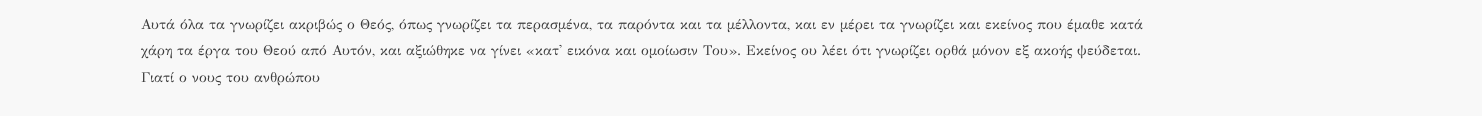Αυτά όλα τα γνωρίζει ακριβώς ο Θεός, όπως γνωρίζει τα περασμένα, τα παρόντα και τα μέλλοντα, και εν μέρει τα γνωρίζει και εκείνος που έμαθε κατά χάρη τα έργα του Θεού από Αυτόν, και αξιώθηκε να γίνει «κατ' εικόνα και ομοίωσιν Του». Εκείνος ου λέει ότι γνωρίζει ορθά μόνον εξ ακοής ψεύδεται. Γιατί ο νους του ανθρώπου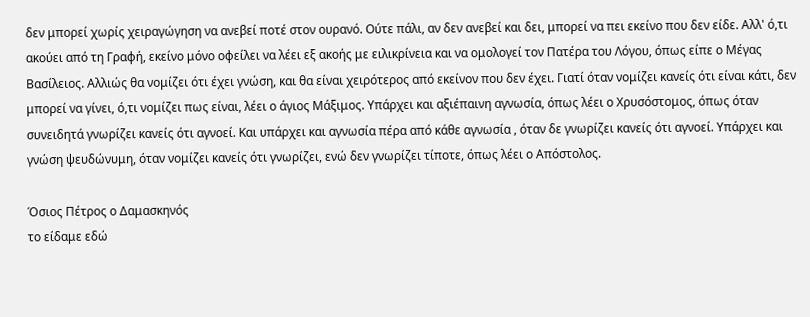δεν μπορεί χωρίς χειραγώγηση να ανεβεί ποτέ στον ουρανό. Ούτε πάλι, αν δεν ανεβεί και δει, μπορεί να πει εκείνο που δεν είδε. Αλλ' ό,τι ακούει από τη Γραφή, εκείνο μόνο οφείλει να λέει εξ ακοής με ειλικρίνεια και να ομολογεί τον Πατέρα του Λόγου, όπως είπε ο Μέγας Βασίλειος. Αλλιώς θα νομίζει ότι έχει γνώση, και θα είναι χειρότερος από εκείνον που δεν έχει. Γιατί όταν νομίζει κανείς ότι είναι κάτι, δεν μπορεί να γίνει, ό,τι νομίζει πως είναι, λέει ο άγιος Μάξιμος. Υπάρχει και αξιέπαινη αγνωσία, όπως λέει ο Χρυσόστομος, όπως όταν συνειδητά γνωρίζει κανείς ότι αγνοεί. Και υπάρχει και αγνωσία πέρα από κάθε αγνωσία , όταν δε γνωρίζει κανείς ότι αγνοεί. Υπάρχει και γνώση ψευδώνυμη, όταν νομίζει κανείς ότι γνωρίζει, ενώ δεν γνωρίζει τίποτε, όπως λέει ο Απόστολος.

Όσιος Πέτρος ο Δαμασκηνός
το είδαμε εδώ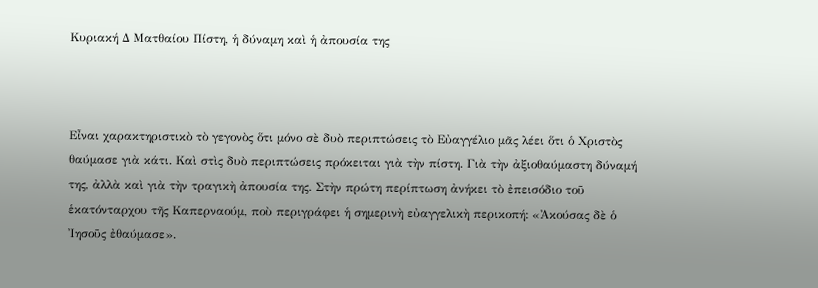Κυριακή Δ Ματθαίου Πίστη, ἡ δύναμη καὶ ἡ ἀπουσία της



Εἶναι χαρακτηριστικὸ τὸ γεγονὸς ὅτι μόνο σὲ δυὸ περιπτώσεις τὸ Εὐαγγέλιο μᾶς λέει ὅτι ὁ Χριστὸς θαύμασε γιὰ κάτι. Καὶ στὶς δυὸ περιπτώσεις πρόκειται γιὰ τὴν πίστη. Γιὰ τὴν ἀξιοθαύμαστη δύναμή της, ἀλλὰ καὶ γιὰ τὴν τραγικὴ ἀπουσία της. Στὴν πρώτη περίπτωση ἀνήκει τὸ ἐπεισόδιο τοῦ ἑκατόνταρχου τῆς Καπερναούμ, ποὺ περιγράφει ἡ σημερινὴ εὐαγγελικὴ περικοπή: «Ἀκούσας δὲ ὁ Ἰησοῦς ἐθαύμασε».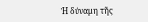Ἡ δύναμη τῆς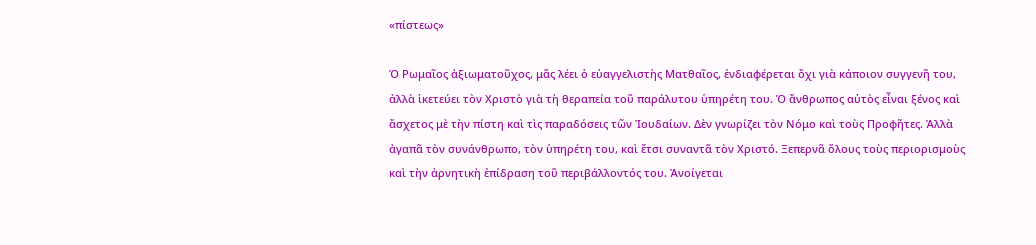«πίστεως»

Ὁ Ρωμαῖος ἀξιωματοῦχος, μᾶς λέει ὁ εὐαγγελιστὴς Ματθαῖος, ἐνδιαφέρεται ὄχι γιὰ κάποιον συγγενῆ του, ἀλλὰ ἱκετεύει τὸν Χριστὸ γιὰ τὴ θεραπεία τοῦ παράλυτου ὑπηρέτη του. Ὁ ἄνθρωπος αὐτὸς εἶναι ξένος καὶ ἄσχετος μὲ τὴν πίστη καὶ τὶς παραδόσεις τῶν Ἰουδαίων. Δὲν γνωρίζει τὸν Νόμο καὶ τοὺς Προφῆτες. Ἀλλὰ ἀγαπᾶ τὸν συνάνθρωπο, τὸν ὑπηρέτη του, καὶ ἔτσι συναντᾶ τὸν Χριστό. Ξεπερνᾶ ὅλους τοὺς περιορισμοὺς καὶ τὴν ἀρνητικὴ ἐπίδραση τοῦ περιβάλλοντός του. Ἀνοίγεται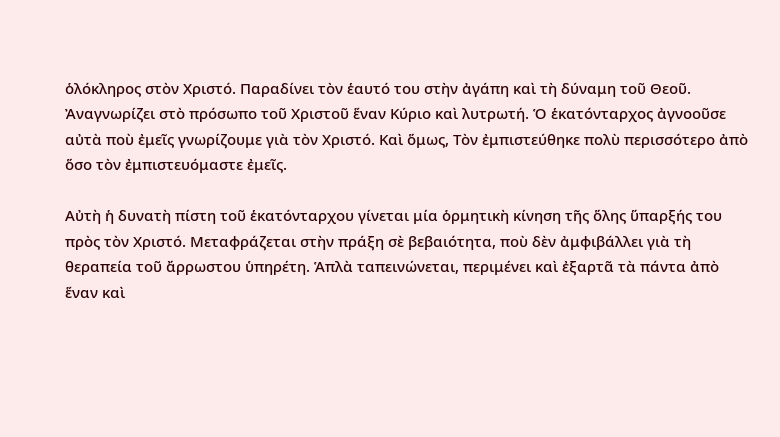ὁλόκληρος στὸν Χριστό. Παραδίνει τὸν ἑαυτό του στὴν ἀγάπη καὶ τὴ δύναμη τοῦ Θεοῦ. Ἀναγνωρίζει στὸ πρόσωπο τοῦ Χριστοῦ ἕναν Κύριο καὶ λυτρωτή. Ὁ ἑκατόνταρχος ἀγνοοῦσε αὐτὰ ποὺ ἐμεῖς γνωρίζουμε γιὰ τὸν Χριστό. Καὶ ὅμως, Τὸν ἐμπιστεύθηκε πολὺ περισσότερο ἀπὸ ὅσο τὸν ἐμπιστευόμαστε ἐμεῖς.

Αὐτὴ ἡ δυνατὴ πίστη τοῦ ἑκατόνταρχου γίνεται μία ὁρμητικὴ κίνηση τῆς ὅλης ὕπαρξής του πρὸς τὸν Χριστό. Μεταφράζεται στὴν πράξη σὲ βεβαιότητα, ποὺ δὲν ἀμφιβάλλει γιὰ τὴ θεραπεία τοῦ ἄρρωστου ὑπηρέτη. Ἁπλὰ ταπεινώνεται, περιμένει καὶ ἐξαρτᾶ τὰ πάντα ἀπὸ ἕναν καὶ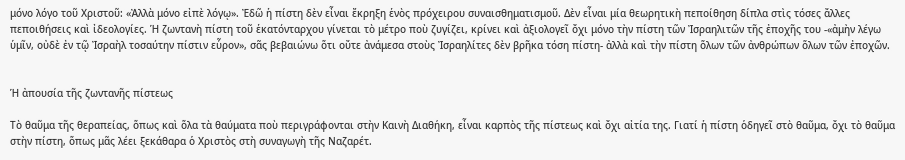μόνο λόγο τοῦ Χριστοῦ: «Ἀλλὰ μόνο εἰπὲ λόγῳ». Ἐδῶ ἡ πίστη δὲν εἶναι ἔκρηξη ἑνὸς πρόχειρου συναισθηματισμοῦ. Δὲν εἶναι μία θεωρητικὴ πεποίθηση δίπλα στὶς τόσες ἄλλες πεποιθήσεις καὶ ἰδεολογίες. Ἡ ζωντανὴ πίστη τοῦ ἑκατόνταρχου γίνεται τὸ μέτρο ποὺ ζυγίζει, κρίνει καὶ ἀξιολογεῖ ὄχι μόνο τὴν πίστη τῶν Ἰσραηλιτῶν τῆς ἐποχῆς του -«ἀμὴν λέγω ὑμῖν, οὐδὲ ἐν τῷ Ἰσραὴλ τοσαύτην πίστιν εὗρον», σᾶς βεβαιώνω ὅτι οὔτε ἀνάμεσα στοὺς Ἰσραηλίτες δὲν βρῆκα τόση πίστη- ἀλλὰ καὶ τὴν πίστη ὅλων τῶν ἀνθρώπων ὅλων τῶν ἐποχῶν.


Ἡ ἀπουσία τῆς ζωντανῆς πίστεως

Τὸ θαῦμα τῆς θεραπείας, ὅπως καὶ ὅλα τὰ θαύματα ποὺ περιγράφονται στὴν Καινὴ Διαθήκη, εἶναι καρπὸς τῆς πίστεως καὶ ὄχι αἰτία της. Γιατί ἡ πίστη ὁδηγεῖ στὸ θαῦμα, ὄχι τὸ θαῦμα στὴν πίστη, ὅπως μᾶς λέει ξεκάθαρα ὁ Χριστὸς στὴ συναγωγὴ τῆς Ναζαρέτ.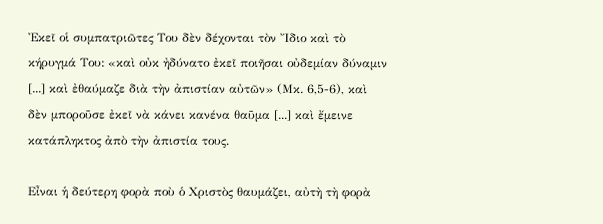Ἐκεῖ οἱ συμπατριῶτες Του δὲν δέχονται τὸν Ἴδιο καὶ τὸ κήρυγμά Του: «καὶ οὐκ ἠδύνατο ἐκεῖ ποιῆσαι οὐδεμίαν δύναμιν [...] καὶ ἐθαύμαζε διὰ τὴν ἀπιστίαν αὐτῶν» (Μκ. 6,5-6), καὶ δὲν μποροῦσε ἐκεῖ νὰ κάνει κανένα θαῦμα [...] καὶ ἔμεινε κατάπληκτος ἀπὸ τὴν ἀπιστία τους.

Εἶναι ἡ δεύτερη φορὰ ποὺ ὁ Χριστὸς θαυμάζει, αὐτὴ τὴ φορὰ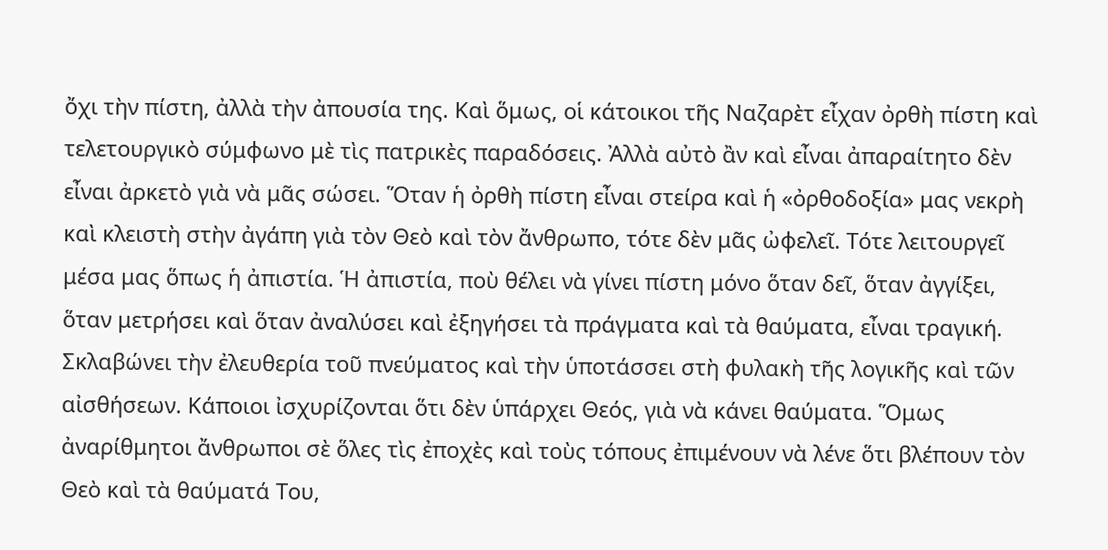ὄχι τὴν πίστη, ἀλλὰ τὴν ἀπουσία της. Καὶ ὅμως, οἱ κάτοικοι τῆς Ναζαρὲτ εἶχαν ὀρθὴ πίστη καὶ τελετουργικὸ σύμφωνο μὲ τὶς πατρικὲς παραδόσεις. Ἀλλὰ αὐτὸ ἂν καὶ εἶναι ἀπαραίτητο δὲν εἶναι ἀρκετὸ γιὰ νὰ μᾶς σώσει. Ὅταν ἡ ὀρθὴ πίστη εἶναι στείρα καὶ ἡ «ὀρθοδοξία» μας νεκρὴ καὶ κλειστὴ στὴν ἀγάπη γιὰ τὸν Θεὸ καὶ τὸν ἄνθρωπο, τότε δὲν μᾶς ὠφελεῖ. Τότε λειτουργεῖ μέσα μας ὅπως ἡ ἀπιστία. Ἡ ἀπιστία, ποὺ θέλει νὰ γίνει πίστη μόνο ὅταν δεῖ, ὅταν ἀγγίξει, ὅταν μετρήσει καὶ ὅταν ἀναλύσει καὶ ἐξηγήσει τὰ πράγματα καὶ τὰ θαύματα, εἶναι τραγική. Σκλαβώνει τὴν ἐλευθερία τοῦ πνεύματος καὶ τὴν ὑποτάσσει στὴ φυλακὴ τῆς λογικῆς καὶ τῶν αἰσθήσεων. Κάποιοι ἰσχυρίζονται ὅτι δὲν ὑπάρχει Θεός, γιὰ νὰ κάνει θαύματα. Ὅμως ἀναρίθμητοι ἄνθρωποι σὲ ὅλες τὶς ἐποχὲς καὶ τοὺς τόπους ἐπιμένουν νὰ λένε ὅτι βλέπουν τὸν Θεὸ καὶ τὰ θαύματά Του,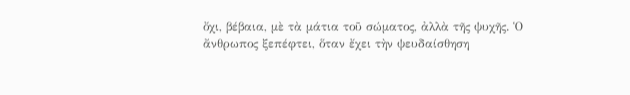ὄχι, βέβαια, μὲ τὰ μάτια τοῦ σώματος, ἀλλὰ τῆς ψυχῆς. Ὁ ἄνθρωπος ξεπέφτει, ὅταν ἔχει τὴν ψευδαίσθηση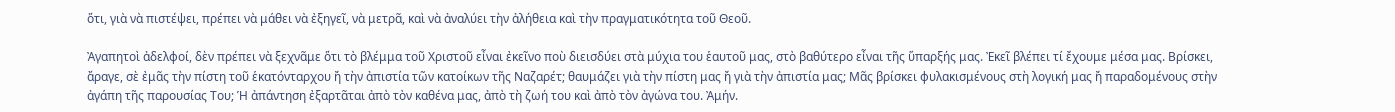ὅτι, γιὰ νὰ πιστέψει, πρέπει νὰ μάθει νὰ ἐξηγεῖ, νὰ μετρᾶ, καὶ νὰ ἀναλύει τὴν ἀλήθεια καὶ τὴν πραγματικότητα τοῦ Θεοῦ.

Ἀγαπητοὶ ἀδελφοί, δὲν πρέπει νὰ ξεχνᾶμε ὅτι τὸ βλέμμα τοῦ Χριστοῦ εἶναι ἐκεῖνο ποὺ διεισδύει στὰ μύχια του ἑαυτοῦ μας, στὸ βαθύτερο εἶναι τῆς ὕπαρξής μας. Ἐκεῖ βλέπει τί ἔχουμε μέσα μας. Βρίσκει, ἄραγε, σὲ ἐμᾶς τὴν πίστη τοῦ ἑκατόνταρχου ἤ τὴν ἀπιστία τῶν κατοίκων τῆς Ναζαρέτ; θαυμάζει γιὰ τὴν πίστη μας ἤ γιὰ τὴν ἀπιστία μας; Μᾶς βρίσκει φυλακισμένους στὴ λογική μας ἤ παραδομένους στὴν ἀγάπη τῆς παρουσίας Του; Ἡ ἀπάντηση ἐξαρτᾶται ἀπὸ τὸν καθένα μας, ἀπὸ τὴ ζωή του καὶ ἀπὸ τὸν ἀγώνα του. Ἀμήν.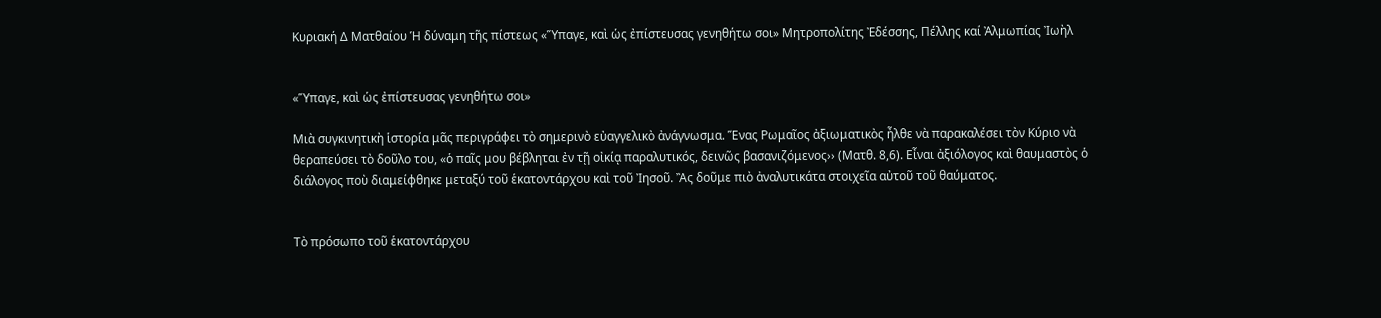Κυριακή Δ Ματθαίου Ἡ δύναμη τῆς πίστεως «Ὕπαγε, καὶ ὡς ἐπίστευσας γενηθήτω σοι» Μητροπολίτης Ἐδέσσης, Πέλλης καί Ἀλμωπίας Ἰωὴλ


«Ὕπαγε, καὶ ὡς ἐπίστευσας γενηθήτω σοι»

Μιὰ συγκινητικὴ ἱστορία μᾶς περιγράφει τὸ σημερινὸ εὐαγγελικὸ ἀνάγνωσμα. Ἕνας Ρωμαῖος ἀξιωματικὸς ἦλθε νὰ παρακαλέσει τὸν Κύριο νὰ θεραπεύσει τὸ δοῦλο του, «ὁ παῖς μου βέβληται ἐν τῇ οἰκίᾳ παραλυτικός, δεινῶς βασανιζόμενος›› (Ματθ. 8,6). Εἶναι ἀξιόλογος καὶ θαυμαστὸς ὁ διάλογος ποὺ διαμείφθηκε μεταξύ τοῦ ἑκατοντάρχου καὶ τοῦ Ἰησοῦ. Ἂς δοῦμε πιὸ ἀναλυτικάτα στοιχεῖα αὐτοῦ τοῦ θαύματος.


Τὸ πρόσωπο τοῦ ἑκατοντάρχου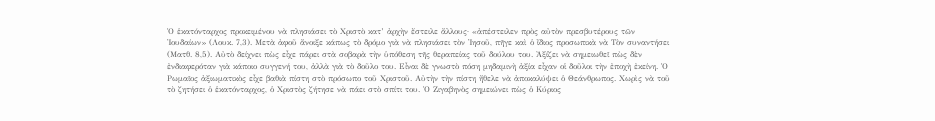Ὁ ἑκατόνταρχος προκειμένου νὰ πλησιάσει τὸ Χριστὸ κατ’ ἀρχὴν ἔστειλε ἄλλους· «ἀπέστειλεν πρὸς αὐτὸν πρεσβυτέρους τῶν Ἰουδαίων» (Λουκ. 7,3). Μετὰ ἀφοῦ ἄνοιξε κάπως τὸ δρόμο γιὰ νὰ πλησιάσει τὸν Ἰησοῦ, πῆγε καὶ ὁ ἴδιος προσωπικὰ νὰ Τὸν συναντήσει (Ματθ. 8,5). Αὐτὸ δείχνει πὼς εἶχε πάρει στὰ σοβαρὰ τὴν ὑπόθεση τῆς θεραπείας τοῦ δούλου του. Ἀξίζει νὰ σημειωθεῖ πὼς δὲν ἐνδιαφερόταν γιὰ κάποιο συγγενή του, ἀλλὰ γιὰ τὸ δοῦλο του. Εἶναι δὲ γνωστὸ πόση μηδαμινὴ ἀξία εἶχαν οἱ δοῦλοι τὴν ἐποχὴ ἐκείνη. Ὁ Ρωμαῖος ἀξιωματικὸς εἶχε βαθιὰ πίστη στὸ πρόσωπο τοῦ Χριστοῦ. Αὐτὴν τὴν πίστη ἤθελε νὰ ἀποκαλύψει ὁ Θεάνθρωπος. Χωρὶς νὰ τοῦ τὸ ζητήσει ὁ ἑκατόνταρχος, ὁ Χριστὸς ζήτησε νὰ πάει στὸ σπίτι του. Ὁ Ζιγαβηνὸς σημειώνει πὼς ὁ Κύριος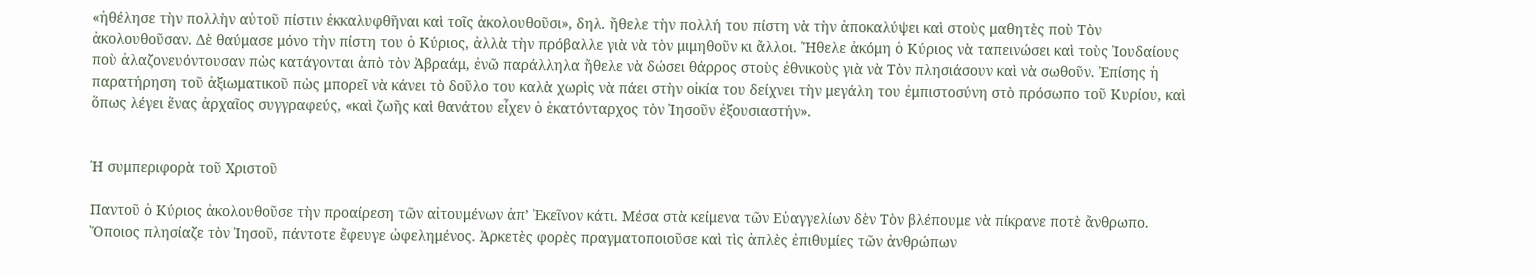«ἠθέλησε τὴν πολλὴν αὐτοῦ πίστιν ἐκκαλυφθῆναι καὶ τοῖς ἀκολουθοῦσι», δηλ. ἤθελε τὴν πολλή του πίστη νὰ τὴν ἀποκαλύψει καὶ στοὺς μαθητὲς ποὺ Τὸν ἀκολουθοῦσαν. Δὲ θαύμασε μόνο τὴν πίστη του ὁ Κύριος, ἀλλὰ τὴν πρόβαλλε γιὰ νὰ τὸν μιμηθοῦν κι ἄλλοι. Ἤθελε ἀκόμη ὁ Κύριος νὰ ταπεινώσει καὶ τοὺς Ἰουδαίους ποὺ ἀλαζονευόντουσαν πὼς κατάγονται ἀπὸ τὸν Ἀβραάμ, ἐνῶ παράλληλα ἤθελε νὰ δώσει θάρρος στοὺς ἐθνικοὺς γιὰ νὰ Τὸν πλησιάσουν καὶ νὰ σωθοῦν. Ἐπίσης ἡ παρατήρηση τοῦ ἀξιωματικοῦ πὼς μπορεῖ νὰ κάνει τὸ δοῦλο του καλὰ χωρὶς νὰ πάει στὴν οἰκία του δείχνει τὴν μεγάλη του ἐμπιστοσύνη στὸ πρόσωπο τοῦ Κυρίου, καὶ ὅπως λέγει ἕνας ἀρχαῖος συγγραφεύς, «καὶ ζωῆς καὶ θανάτου εἶχεν ὁ ἑκατόνταρχος τὸν Ἰησοῦν ἐξουσιαστήν».


Ἡ συμπεριφορὰ τοῦ Χριστοῦ

Παντοῦ ὁ Κύριος ἀκολουθοῦσε τὴν προαίρεση τῶν αἰτουμένων ἀπ’ Ἐκεῖνον κάτι. Μέσα στὰ κείμενα τῶν Εὐαγγελίων δὲν Τὸν βλέπουμε νὰ πίκρανε ποτὲ ἄνθρωπο. Ὅποιος πλησίαζε τὸν Ἰησοῦ, πάντοτε ἔφευγε ὠφελημένος. Ἀρκετὲς φορὲς πραγματοποιοῦσε καὶ τὶς ἁπλὲς ἐπιθυμίες τῶν ἀνθρώπων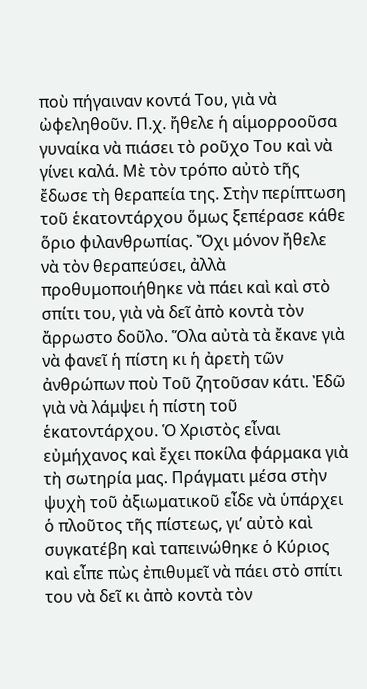ποὺ πήγαιναν κοντά Του, γιὰ νὰ ὠφεληθοῦν. Π.χ. ἤθελε ἡ αἱμορροοῦσα γυναίκα νὰ πιάσει τὸ ροῦχο Του καὶ νὰ γίνει καλά. Μὲ τὸν τρόπο αὐτὸ τῆς ἔδωσε τὴ θεραπεία της. Στὴν περίπτωση τοῦ ἑκατοντάρχου ὅμως ξεπέρασε κάθε ὅριο φιλανθρωπίας. Ὄχι μόνον ἤθελε νὰ τὸν θεραπεύσει, ἀλλὰ προθυμοποιήθηκε νὰ πάει καὶ καὶ στὸ σπίτι του, γιὰ νὰ δεῖ ἀπὸ κοντὰ τὸν ἄρρωστο δοῦλο. Ὅλα αὐτὰ τὰ ἔκανε γιὰ νὰ φανεῖ ἡ πίστη κι ἡ ἀρετὴ τῶν ἀνθρώπων ποὺ Τοῦ ζητοῦσαν κάτι. Ἐδῶ γιὰ νὰ λάμψει ἡ πίστη τοῦ ἑκατοντάρχου. Ὁ Χριστὸς εἶναι εὐμήχανος καὶ ἔχει ποκίλα φάρμακα γιὰ τὴ σωτηρία μας. Πράγματι μέσα στὴν ψυχὴ τοῦ ἀξιωματικοῦ εἶδε νὰ ὑπάρχει ὁ πλοῦτος τῆς πίστεως, γι’ αὐτὸ καὶ συγκατέβη καὶ ταπεινώθηκε ὁ Κύριος καὶ εἶπε πὼς ἐπιθυμεῖ νὰ πάει στὸ σπίτι του νὰ δεῖ κι ἀπὸ κοντὰ τὸν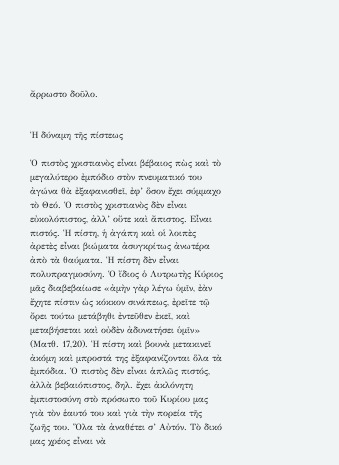ἄρρωστο δοῦλο.


Ἡ δύναμη τῆς πίστεως

Ὁ πιστὸς χριστιανὸς εἶναι βέβαιος πὼς καὶ τὸ μεγαλύτερο ἐμπόδιο στὸν πνευματικό του ἀγώνα θὰ ἐξαφανισθεῖ, ἐφ’ ὅσον ἔχει σύμμαχο τὸ Θεό. Ὁ πιστὸς χριστιανὸς δὲν εἶναι εὐκολόπιστος, ἀλλ’ οὔτε καὶ ἄπιστος. Εἶναι πιστός. Ἡ πίστη, ἡ ἀγάπη καὶ οἱ λοιπὲς ἀρετὲς εἶναι βιώματα ἀσυγκρίτως ἀνωτέρα ἀπὸ τὰ θαύματα. Ἡ πίστη δὲν εἶναι πολυπραγμοσύνη. Ὁ ἴδιος ὁ Λυτρωτὴς Κύριος μᾶς διαβεβαίωσε «ἀμὴν γὰρ λέγω ὑμῖν, ἐὰν ἔχητε πίστιν ὡς κόκκον σινάπεως, ἐρεῖτε τῷ ὄρει τούτω μετάβηθι ἐντεῦθεν ἐκεῖ, καὶ μεταβήσεται καὶ οὐδὲν ἀδυνατήσει ὑμῖν» (Ματθ. 17,20). Ἡ πίστη καὶ βουνὰ μετακινεῖ ἀκόμη καὶ μπροστά της ἐξαφανίζονται ὅλα τὰ ἐμπόδια. Ὁ πιστὸς δὲν εἶναι ἁπλῶς πιστός, ἀλλὰ βεβαιόπιστος, δηλ. ἔχει ἀκλόνητη ἐμπιστοσύνη στὸ πρόσωπο τοῦ Κυρίου μας γιὰ τὸν ἑαυτό του καὶ γιὰ τὴν πορεία τῆς ζωῆς του. Ὅλα τὰ ἀναθέτει σ’ Αὐτόν. Τὸ δικό μας χρέος εἶναι νὰ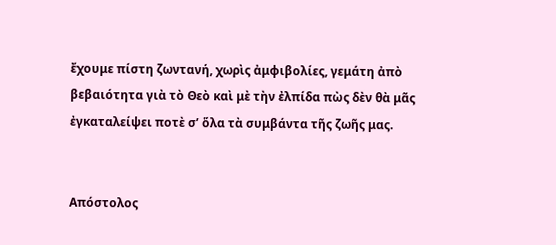ἔχουμε πίστη ζωντανή, χωρὶς ἀμφιβολίες, γεμάτη ἀπὸ βεβαιότητα γιὰ τὸ Θεὸ καὶ μὲ τὴν ἐλπίδα πὼς δὲν θὰ μᾶς ἐγκαταλείψει ποτὲ σ’ ὅλα τὰ συμβάντα τῆς ζωῆς μας.


Απόστολος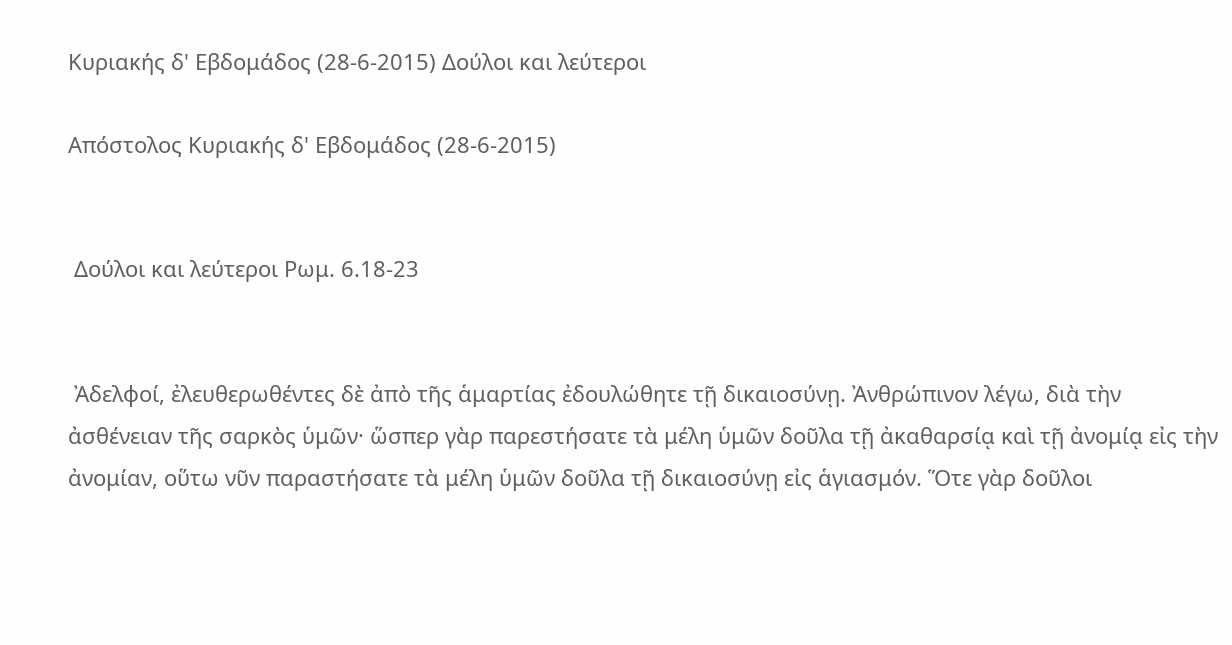Κυριακής δ' Εβδομάδος (28-6-2015) Δούλοι και λεύτεροι

Απόστολος Κυριακής δ' Εβδομάδος (28-6-2015)


 Δούλοι και λεύτεροι Ρωμ. 6.18-23


 Ἀδελφοί, ἐλευθερωθέντες δὲ ἀπὸ τῆς ἁμαρτίας ἐδουλώθητε τῇ δικαιοσύνῃ. Ἀνθρώπινον λέγω, διὰ τὴν ἀσθένειαν τῆς σαρκὸς ὑμῶν· ὥσπερ γὰρ παρεστήσατε τὰ μέλη ὑμῶν δοῦλα τῇ ἀκαθαρσίᾳ καὶ τῇ ἀνομίᾳ εἰς τὴν ἀνομίαν, οὕτω νῦν παραστήσατε τὰ μέλη ὑμῶν δοῦλα τῇ δικαιοσύνῃ εἰς ἁγιασμόν. Ὅτε γὰρ δοῦλοι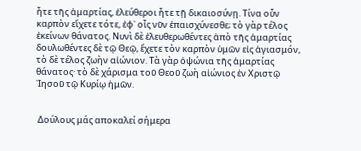ἦτε τῆς ἁμαρτίας, ἐλεύθεροι ἦτε τῇ δικαιοσύνῃ. Τίνα οὖν καρπὸν εἴχετε τότε, ἐφ᾿ οἷς νῦν ἐπαισχύνεσθε; τὸ γὰρ τέλος ἐκείνων θάνατος. Νυνὶ δὲ ἐλευθερωθέντες ἀπὸ τῆς ἁμαρτίας δουλωθέντες δὲ τῷ Θεῷ, ἔχετε τὸν καρπὸν ὑμῶν εἰς ἁγιασμόν, τὸ δὲ τέλος ζωὴν αἰώνιον. Τὰ γὰρ ὀψώνια τῆς ἁμαρτίας θάνατος· τὸ δὲ χάρισμα τοῦ Θεοῦ ζωὴ αἰώνιος ἐν Χριστῷ ᾿Ιησοῦ τῷ Κυρίῳ ἡμῶν.


 Δούλους μάς αποκαλεί σήμερα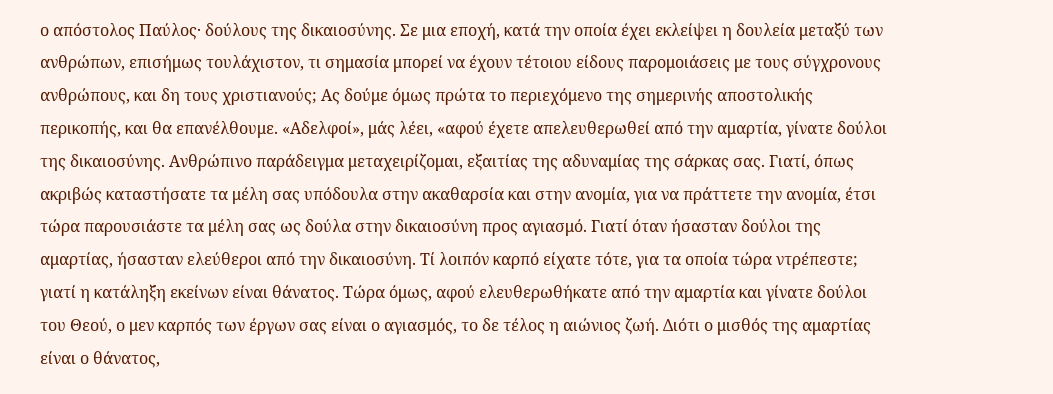ο απόστολος Παύλος· δούλους της δικαιοσύνης. Σε μια εποχή, κατά την οποία έχει εκλείψει η δουλεία μεταξύ των ανθρώπων, επισήμως τουλάχιστον, τι σημασία μπορεί να έχουν τέτοιου είδους παρομοιάσεις με τους σύγχρονους ανθρώπους, και δη τους χριστιανούς; Ας δούμε όμως πρώτα το περιεχόμενο της σημερινής αποστολικής περικοπής, και θα επανέλθουμε. «Αδελφοί», μάς λέει, «αφού έχετε απελευθερωθεί από την αμαρτία, γίνατε δούλοι της δικαιοσύνης. Ανθρώπινο παράδειγμα μεταχειρίζομαι, εξαιτίας της αδυναμίας της σάρκας σας. Γιατί, όπως ακριβώς καταστήσατε τα μέλη σας υπόδουλα στην ακαθαρσία και στην ανομία, για να πράττετε την ανομία, έτσι τώρα παρουσιάστε τα μέλη σας ως δούλα στην δικαιοσύνη προς αγιασμό. Γιατί όταν ήσασταν δούλοι της αμαρτίας, ήσασταν ελεύθεροι από την δικαιοσύνη. Τί λοιπόν καρπό είχατε τότε, για τα οποία τώρα ντρέπεστε; γιατί η κατάληξη εκείνων είναι θάνατος. Τώρα όμως, αφού ελευθερωθήκατε από την αμαρτία και γίνατε δούλοι του Θεού, ο μεν καρπός των έργων σας είναι ο αγιασμός, το δε τέλος η αιώνιος ζωή. Διότι ο μισθός της αμαρτίας είναι ο θάνατος,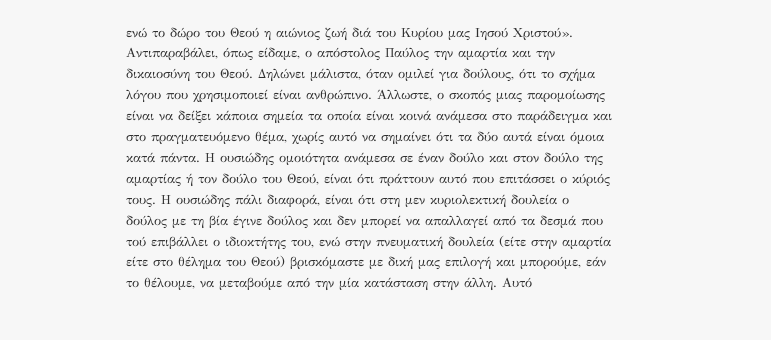ενώ το δώρο του Θεού η αιώνιος ζωή διά του Κυρίου μας Ιησού Χριστού». Αντιπαραβάλει, όπως είδαμε, ο απόστολος Παύλος την αμαρτία και την δικαιοσύνη του Θεού. Δηλώνει μάλιστα, όταν ομιλεί για δούλους, ότι το σχήμα λόγου που χρησιμοποιεί είναι ανθρώπινο. Άλλωστε, ο σκοπός μιας παρομοίωσης είναι να δείξει κάποια σημεία τα οποία είναι κοινά ανάμεσα στο παράδειγμα και στο πραγματευόμενο θέμα, χωρίς αυτό να σημαίνει ότι τα δύο αυτά είναι όμοια κατά πάντα. Η ουσιώδης ομοιότητα ανάμεσα σε έναν δούλο και στον δούλο της αμαρτίας ή τον δούλο του Θεού, είναι ότι πράττουν αυτό που επιτάσσει ο κύριός τους. Η ουσιώδης πάλι διαφορά, είναι ότι στη μεν κυριολεκτική δουλεία ο δούλος με τη βία έγινε δούλος και δεν μπορεί να απαλλαγεί από τα δεσμά που τού επιβάλλει ο ιδιοκτήτης του, ενώ στην πνευματική δουλεία (είτε στην αμαρτία είτε στο θέλημα του Θεού) βρισκόμαστε με δική μας επιλογή και μπορούμε, εάν το θέλουμε, να μεταβούμε από την μία κατάσταση στην άλλη. Αυτό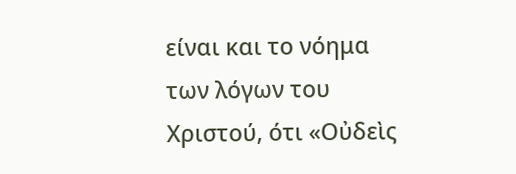είναι και το νόημα των λόγων του Χριστού, ότι «Οὐδεὶς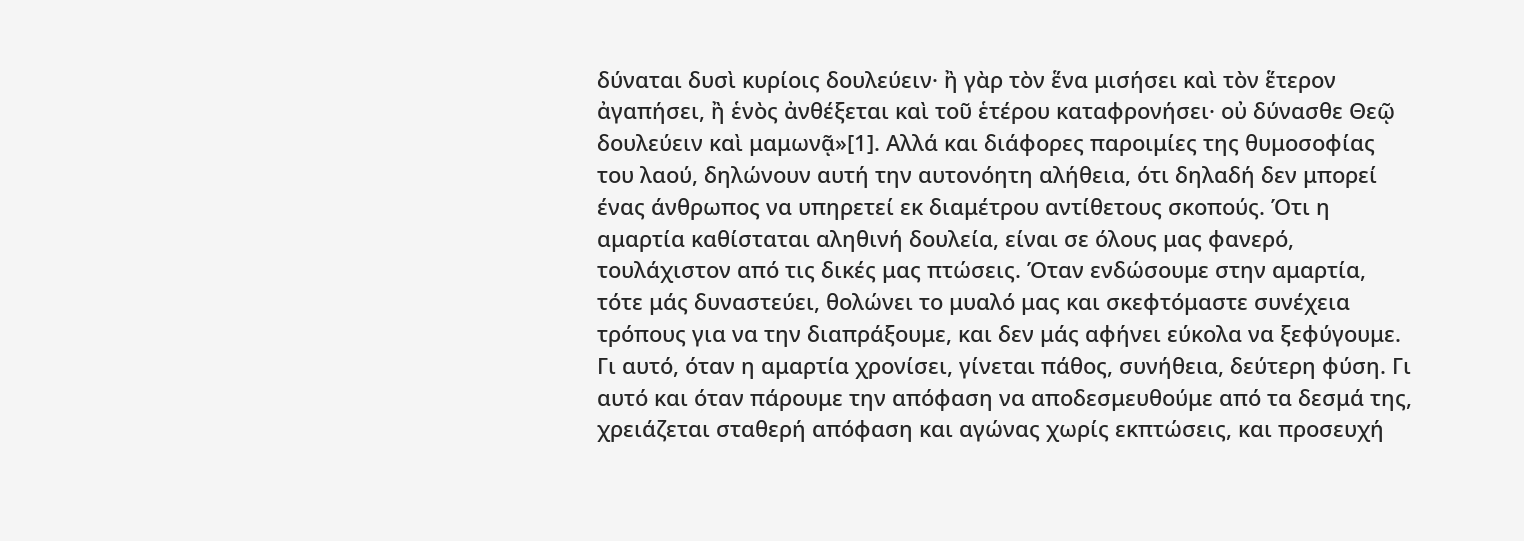δύναται δυσὶ κυρίοις δουλεύειν· ἢ γὰρ τὸν ἕνα μισήσει καὶ τὸν ἕτερον ἀγαπήσει, ἢ ἑνὸς ἀνθέξεται καὶ τοῦ ἑτέρου καταφρονήσει· οὐ δύνασθε Θεῷ δουλεύειν καὶ μαμωνᾷ»[1]. Αλλά και διάφορες παροιμίες της θυμοσοφίας του λαού, δηλώνουν αυτή την αυτονόητη αλήθεια, ότι δηλαδή δεν μπορεί ένας άνθρωπος να υπηρετεί εκ διαμέτρου αντίθετους σκοπούς. Ότι η αμαρτία καθίσταται αληθινή δουλεία, είναι σε όλους μας φανερό, τουλάχιστον από τις δικές μας πτώσεις. Όταν ενδώσουμε στην αμαρτία, τότε μάς δυναστεύει, θολώνει το μυαλό μας και σκεφτόμαστε συνέχεια τρόπους για να την διαπράξουμε, και δεν μάς αφήνει εύκολα να ξεφύγουμε. Γι αυτό, όταν η αμαρτία χρονίσει, γίνεται πάθος, συνήθεια, δεύτερη φύση. Γι αυτό και όταν πάρουμε την απόφαση να αποδεσμευθούμε από τα δεσμά της, χρειάζεται σταθερή απόφαση και αγώνας χωρίς εκπτώσεις, και προσευχή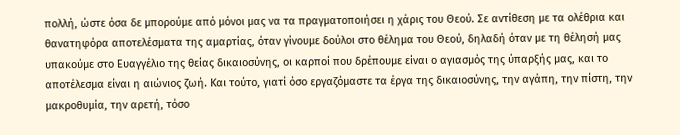πολλή, ώστε όσα δε μπορούμε από μόνοι μας να τα πραγματοποιήσει η χάρις του Θεού. Σε αντίθεση με τα ολέθρια και θανατηφόρα αποτελέσματα της αμαρτίας, όταν γίνουμε δούλοι στο θέλημα του Θεού, δηλαδή όταν με τη θέλησή μας υπακούμε στο Ευαγγέλιο της θείας δικαιοσύνης, οι καρποί που δρέπουμε είναι ο αγιασμός της ύπαρξής μας, και το αποτέλεσμα είναι η αιώνιος ζωή. Και τούτο, γιατί όσο εργαζόμαστε τα έργα της δικαιοσύνης, την αγάπη, την πίστη, την μακροθυμία, την αρετή, τόσο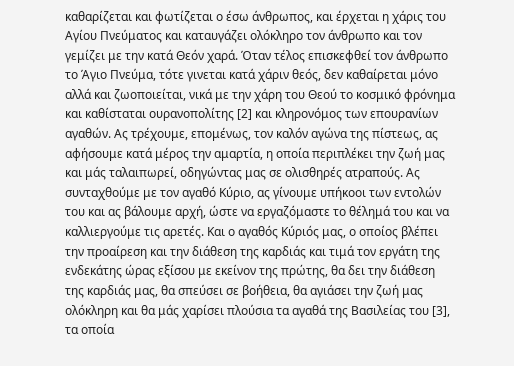καθαρίζεται και φωτίζεται ο έσω άνθρωπος, και έρχεται η χάρις του Αγίου Πνεύματος και καταυγάζει ολόκληρο τον άνθρωπο και τον γεμίζει με την κατά Θεόν χαρά. Όταν τέλος επισκεφθεί τον άνθρωπο το Άγιο Πνεύμα, τότε γινεται κατά χάριν θεός, δεν καθαίρεται μόνο αλλά και ζωοποιείται, νικά με την χάρη του Θεού το κοσμικό φρόνημα και καθίσταται ουρανοπολίτης [2] και κληρονόμος των επουρανίων αγαθών. Ας τρέχουμε, επομένως, τον καλόν αγώνα της πίστεως, ας αφήσουμε κατά μέρος την αμαρτία, η οποία περιπλέκει την ζωή μας και μάς ταλαιπωρεί, οδηγώντας μας σε ολισθηρές ατραπούς. Ας συνταχθούμε με τον αγαθό Κύριο, ας γίνουμε υπήκοοι των εντολών του και ας βάλουμε αρχή, ώστε να εργαζόμαστε το θέλημά του και να καλλιεργούμε τις αρετές. Και ο αγαθός Κύριός μας, ο οποίος βλέπει την προαίρεση και την διάθεση της καρδιάς και τιμά τον εργάτη της ενδεκάτης ώρας εξίσου με εκείνον της πρώτης, θα δει την διάθεση της καρδιάς μας, θα σπεύσει σε βοήθεια, θα αγιάσει την ζωή μας ολόκληρη και θα μάς χαρίσει πλούσια τα αγαθά της Βασιλείας του [3], τα οποία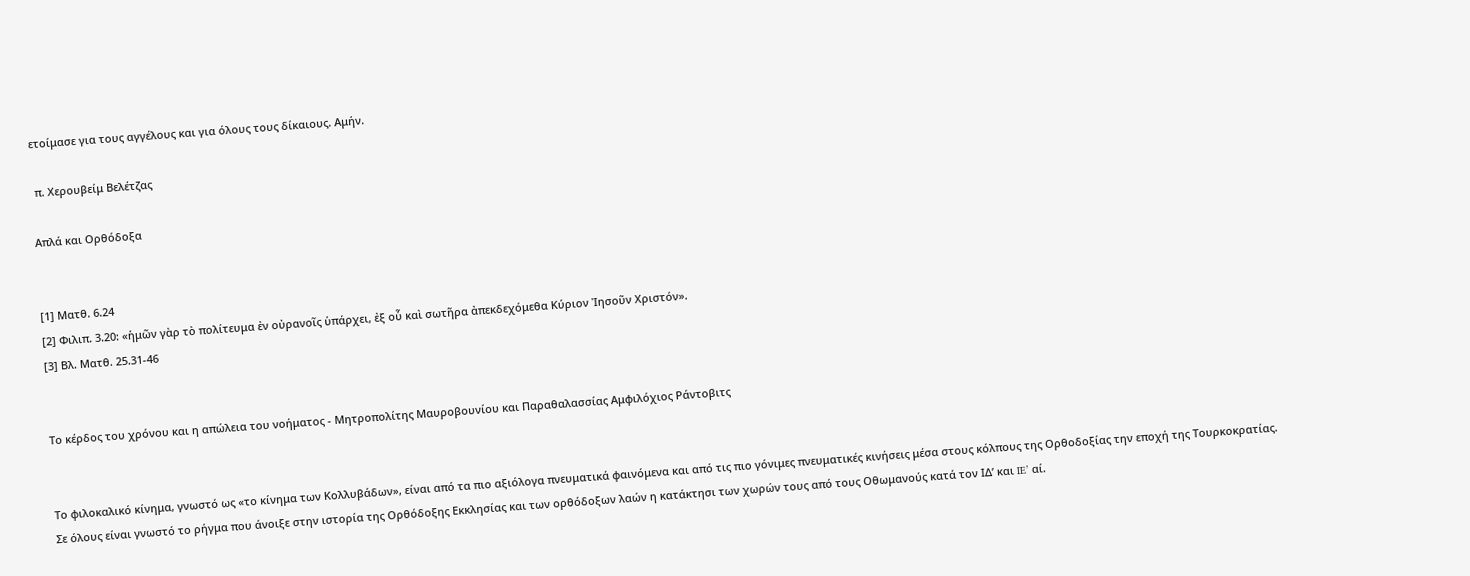ετοίμασε για τους αγγέλους και για όλους τους δίκαιους. Αμήν.

 π. Χερουβείμ Βελέτζας

Απλά και Ορθόδοξα


[1] Ματθ. 6.24
[2] Φιλιπ. 3.20: «ἡμῶν γὰρ τὸ πολίτευμα ἐν οὐρανοῖς ὑπάρχει, ἐξ οὗ καὶ σωτῆρα ἀπεκδεχόμεθα Κύριον Ἰησοῦν Χριστόν».
[3] Βλ. Ματθ. 25.31-46


Το κέρδος του χρόνου και η απώλεια του νοήματος - Μητροπολίτης Μαυροβουνίου και Παραθαλασσίας Αμφιλόχιος Ράντοβιτς


Το φιλοκαλικό κίνημα, γνωστό ως «το κίνημα των Κολλυβάδων», είναι από τα πιο αξιόλογα πνευματικά φαινόμενα και από τις πιο γόνιμες πνευματικές κινήσεις μέσα στους κόλπους της Ορθοδοξίας την εποχή της Τουρκοκρατίας.
Σε όλους είναι γνωστό το ρήγμα που άνοιξε στην ιστορία της Ορθόδοξης Εκκλησίας και των ορθόδοξων λαών η κατάκτησι των χωρών τους από τους Οθωμανούς κατά τον ΙΔ’ και IE’ αί.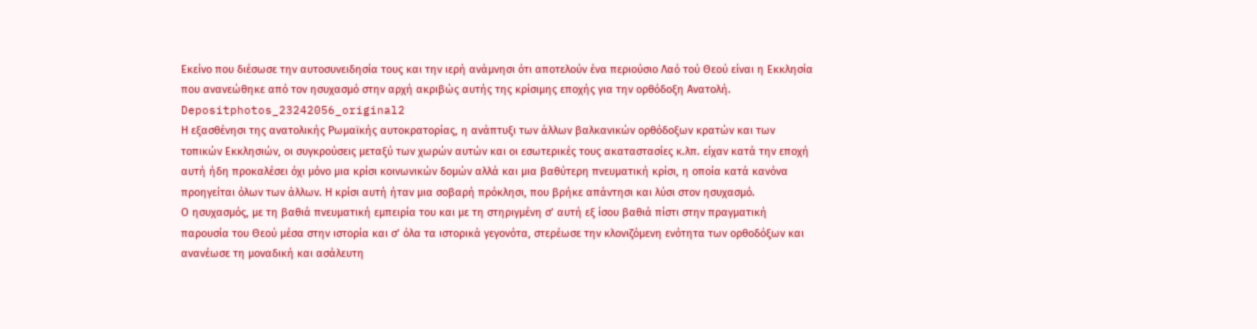Εκείνο που διέσωσε την αυτοσυνειδησία τους και την ιερή ανάμνησι ότι αποτελούν ένα περιούσιο Λαό τού Θεού είναι η Εκκλησία που ανανεώθηκε από τον ησυχασμό στην αρχή ακριβώς αυτής της κρίσιμης εποχής για την ορθόδοξη Ανατολή.
Depositphotos_23242056_original2
Η εξασθένησι της ανατολικής Ρωμαϊκής αυτοκρατορίας, η ανάπτυξι των άλλων βαλκανικών ορθόδοξων κρατών και των τοπικών Εκκλησιών, οι συγκρούσεις μεταξύ των χωρών αυτών και οι εσωτερικές τους ακαταστασίες κ.λπ. είχαν κατά την εποχή αυτή ήδη προκαλέσει όχι μόνο μια κρίσι κοινωνικών δομών αλλά και μια βαθύτερη πνευματική κρίσι, η οποία κατά κανόνα προηγείται όλων των άλλων. Η κρίσι αυτή ήταν μια σοβαρή πρόκλησι, που βρήκε απάντησι και λύσι στον ησυχασμό.
Ο ησυχασμός, με τη βαθιά πνευματική εμπειρία του και με τη στηριγμένη σ’ αυτή εξ ίσου βαθιά πίστι στην πραγματική παρουσία του Θεού μέσα στην ιστορία και σ’ όλα τα ιστορικά γεγονότα, στερέωσε την κλονιζόμενη ενότητα των ορθοδόξων και ανανέωσε τη μοναδική και ασάλευτη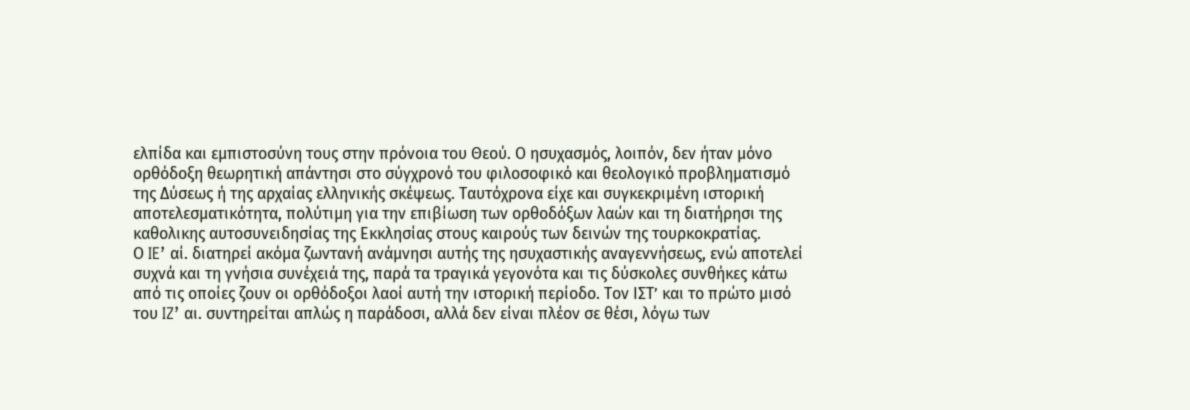ελπίδα και εμπιστοσύνη τους στην πρόνοια του Θεού. Ο ησυχασμός, λοιπόν, δεν ήταν μόνο ορθόδοξη θεωρητική απάντησι στο σύγχρονό του φιλοσοφικό και θεολογικό προβληματισμό της Δύσεως ή της αρχαίας ελληνικής σκέψεως. Ταυτόχρονα είχε και συγκεκριμένη ιστορική αποτελεσματικότητα, πολύτιμη για την επιβίωση των ορθοδόξων λαών και τη διατήρησι της καθολικης αυτοσυνειδησίας της Εκκλησίας στους καιρούς των δεινών της τουρκοκρατίας.
Ο IE’ αί. διατηρεί ακόμα ζωντανή ανάμνησι αυτής της ησυχαστικής αναγεννήσεως, ενώ αποτελεί συχνά και τη γνήσια συνέχειά της, παρά τα τραγικά γεγονότα και τις δύσκολες συνθήκες κάτω από τις οποίες ζουν οι ορθόδοξοι λαοί αυτή την ιστορική περίοδο. Τον ΙΣΤ’ και το πρώτο μισό του IZ’ αι. συντηρείται απλώς η παράδοσι, αλλά δεν είναι πλέον σε θέσι, λόγω των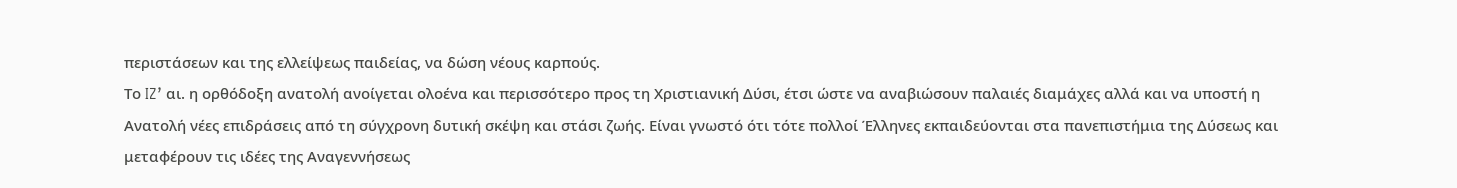περιστάσεων και της ελλείψεως παιδείας, να δώση νέους καρπούς.
Το IZ’ αι. η ορθόδοξη ανατολή ανοίγεται ολοένα και περισσότερο προς τη Χριστιανική Δύσι, έτσι ώστε να αναβιώσουν παλαιές διαμάχες αλλά και να υποστή η Ανατολή νέες επιδράσεις από τη σύγχρονη δυτική σκέψη και στάσι ζωής. Είναι γνωστό ότι τότε πολλοί Έλληνες εκπαιδεύονται στα πανεπιστήμια της Δύσεως και μεταφέρουν τις ιδέες της Αναγεννήσεως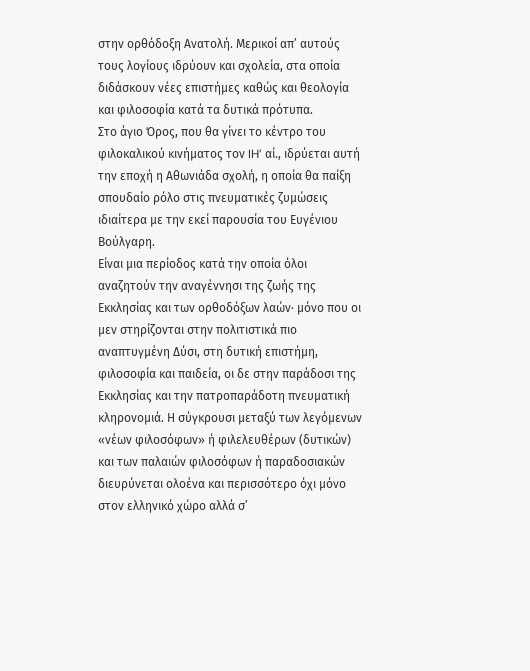στην ορθόδοξη Ανατολή. Μερικοί απ’ αυτούς τους λογίους ιδρύουν και σχολεία, στα οποία διδάσκουν νέες επιστήμες καθώς και θεολογία και φιλοσοφία κατά τα δυτικά πρότυπα.
Στο άγιο Όρος, που θα γίνει το κέντρο του φιλοκαλικού κινήματος τον IH’ αί., ιδρύεται αυτή την εποχή η Αθωνιάδα σχολή, η οποία θα παίξη σπουδαίο ρόλο στις πνευματικές ζυμώσεις ιδιαίτερα με την εκεί παρουσία του Ευγένιου Βούλγαρη.
Είναι μια περίοδος κατά την οποία όλοι αναζητούν την αναγέννησι της ζωής της Εκκλησίας και των ορθοδόξων λαών· μόνο που οι μεν στηρίζονται στην πολιτιστικά πιο αναπτυγμένη Δύσι, στη δυτική επιστήμη, φιλοσοφία και παιδεία, οι δε στην παράδοσι της Εκκλησίας και την πατροπαράδοτη πνευματική κληρονομιά. Η σύγκρουσι μεταξύ των λεγόμενων «νέων φιλοσόφων» ή φιλελευθέρων (δυτικών) και των παλαιών φιλοσόφων ή παραδοσιακών διευρύνεται ολοένα και περισσότερο όχι μόνο στον ελληνικό χώρο αλλά σ’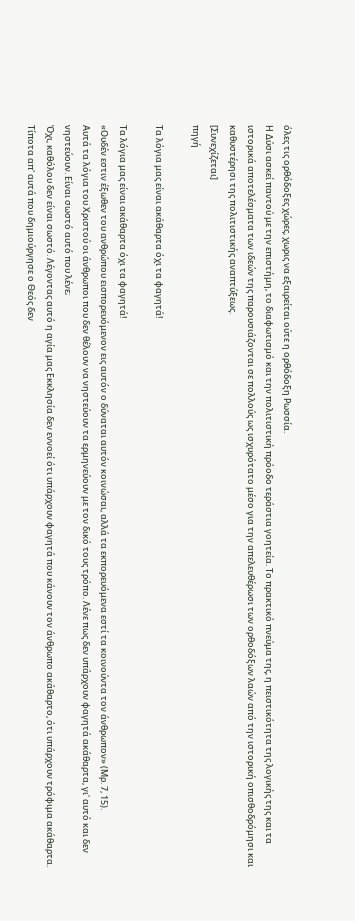όλες τις ορθόδοξες χώρες, χωρις να εξαιρείται ούτε η ορθόδοξη Ρωσσία.
Η Δύσι ασκεί παντού με την επιστήμη, το διαφωτισμό και την πολιτιστική πρόοδο τεράστια γοητεία. Το πρακτικό πνεύμα της, η πειστικότητα της λογικής της και τα ιστορικά αποτελέσματα των ιδεών της παρουσιάζονται σε πολλούς ως ισχυρότατο μέσο για την απελευθέρωσι των ορθοδόξων λαών από την ιστορική οπισθοδρόμησι και καθυστέρησι της πολιτιστικής αναπτύξεως.
[Συνεχίζεται]
πηγή

Τα λόγια μας είναι ακάθαρτα όχι τα φαγητά!

Τα λόγια μας είναι ακάθαρτα όχι τα φαγητά!
«Ουδέν εστιν έξωθεν του ανθρώπου εισπορευόμενον εις αυτόν ο δύναται αυτόν κοινώσαι, αλλά τα εκπορευόμενα εστί τα κοινούντα τον άνθρωπον» (Μρ. 7, 15).
Αυτά τα λόγια του Χριστού οι άνθρωποι που δεν θέλουν να νηστεύουν τα ερμηνεύουν με τον δικό τους τρόπο. Λένε πως δεν υπάρχουν φαγητά ακάθαρτα, γι' αυτό και δεν νηστεύουν. Είναι σωστό αυτό που λένε;
Όχι, καθόλου δεν είναι σωστό. Λέγοντας αυτό η αγία μας Εκκλησία δεν εννοεί ότι υπάρχουν φαγητά που κάνουν τον άνθρωπο ακάθαρτο, ότι υπάρχουν τρόφιμα ακάθαρτα. Τίποτα απ' αυτά που δημιούργησε ο Θεός δεν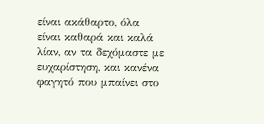είναι ακάθαρτο, όλα είναι καθαρά και καλά λίαν, αν τα δεχόμαστε με ευχαρίστηση, και κανένα φαγητό που μπαίνει στο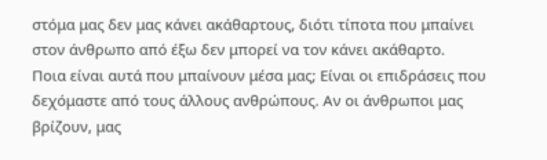στόμα μας δεν μας κάνει ακάθαρτους, διότι τίποτα που μπαίνει στον άνθρωπο από έξω δεν μπορεί να τον κάνει ακάθαρτο.
Ποια είναι αυτά που μπαίνουν μέσα μας; Είναι οι επιδράσεις που δεχόμαστε από τους άλλους ανθρώπους. Αν οι άνθρωποι μας βρίζουν, μας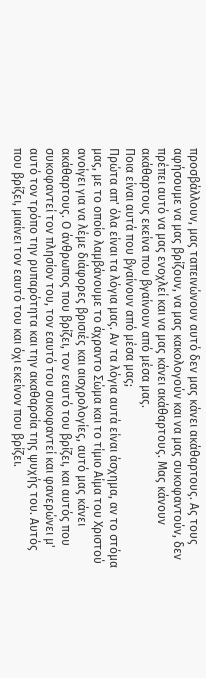προσβάλλουν, μας ταπεινώνουν αυτό δεν μας κάνει ακάθαρτους. Ας τους αφήσουμε να μας βρίζουν, να μας κακολογούν και να μας συκοφαντούν, δεν πρέπει αυτό να μας ενοχλεί και να μας κάνει ακάθαρτους. Μας κάνουν ακάθαρτους εκείνα που βγαίνουν από μέσα μας.
Ποια είναι αυτά που βγαίνουν από μέσα μας;
Πρώτα απ' όλα είναι τα λόγια μας. Αν τα λόγια αυτά είναι άσχημα, αν το στόμα μας, με το οποίο λαμβάνουμε το άχραντο Σώμα και το τίμιο Αίμα του Χριστού ανοίγει για να λέμε διάφορες βρισιές και αισχρολογίες, αυτό μας κάνει ακάθαρτους. Ο άνθρωπος που βρίζει, τον εαυτό του βρίζει, και αυτός που συκοφαντεί τον πλησίον του, τον εαυτό του συκοφαντεί και φανερώνει μ' αυτό τον τρόπο την ρυπαρότητα και την ακαθαρσία της ψυχής του. Αυτός που βρίζει, μιαίνει τον εαυτό του και όχι εκείνον που βρίζει.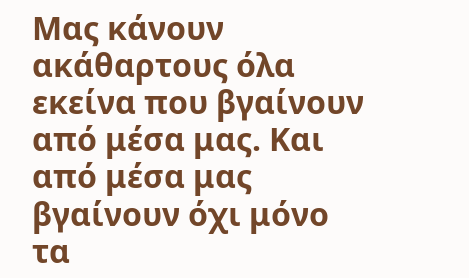Μας κάνουν ακάθαρτους όλα εκείνα που βγαίνουν από μέσα μας. Και από μέσα μας βγαίνουν όχι μόνο τα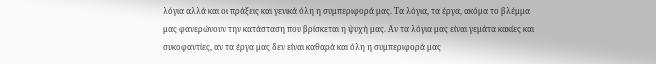λόγια αλλά και οι πράξεις και γενικά όλη η συμπεριφορά μας. Τα λόγια, τα έργα, ακόμα το βλέμμα μας φανερώνουν την κατάσταση που βρίσκεται η ψυχή μας. Αν τα λόγια μας είναι γεμάτα κακίες και συκοφαντίες, αν τα έργα μας δεν είναι καθαρά και όλη η συμπεριφορά μας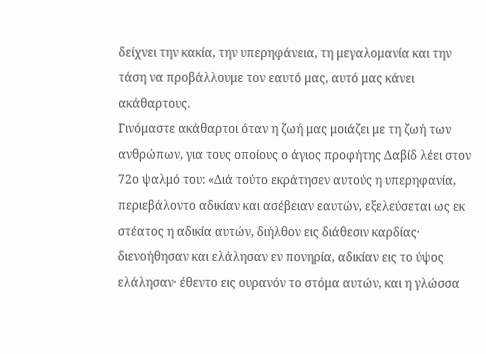δείχνει την κακία, την υπερηφάνεια, τη μεγαλομανία και την τάση να προβάλλουμε τον εαυτό μας, αυτό μας κάνει ακάθαρτους.
Γινόμαστε ακάθαρτοι όταν η ζωή μας μοιάζει με τη ζωή των ανθρώπων, για τους οποίους ο άγιος προφήτης Δαβίδ λέει στον 72ο ψαλμό του: «Διά τούτο εκράτησεν αυτούς η υπερηφανία, περιεβάλοντο αδικίαν και ασέβειαν εαυτών, εξελεύσεται ως εκ στέατος η αδικία αυτών, διήλθον εις διάθεσιν καρδίας· διενοήθησαν και ελάλησαν εν πονηρία, αδικίαν εις το ύψος ελάλησαν· έθεντο εις ουρανόν το στόμα αυτών, και η γλώσσα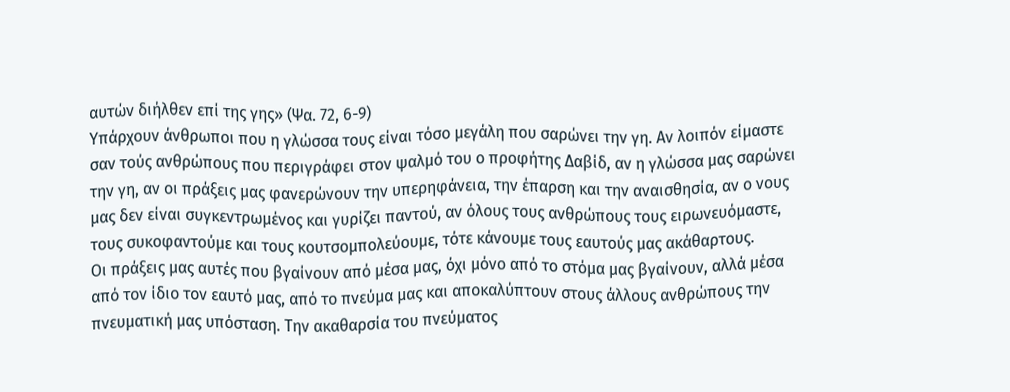αυτών διήλθεν επί της γης» (Ψα. 72, 6-9)
Υπάρχουν άνθρωποι που η γλώσσα τους είναι τόσο μεγάλη που σαρώνει την γη. Αν λοιπόν είμαστε σαν τούς ανθρώπους που περιγράφει στον ψαλμό του ο προφήτης Δαβίδ, αν η γλώσσα μας σαρώνει την γη, αν οι πράξεις μας φανερώνουν την υπερηφάνεια, την έπαρση και την αναισθησία, αν ο νους μας δεν είναι συγκεντρωμένος και γυρίζει παντού, αν όλους τους ανθρώπους τους ειρωνευόμαστε, τους συκοφαντούμε και τους κουτσομπολεύουμε, τότε κάνουμε τους εαυτούς μας ακάθαρτους.
Οι πράξεις μας αυτές που βγαίνουν από μέσα μας, όχι μόνο από το στόμα μας βγαίνουν, αλλά μέσα από τον ίδιο τον εαυτό μας, από το πνεύμα μας και αποκαλύπτουν στους άλλους ανθρώπους την πνευματική μας υπόσταση. Την ακαθαρσία του πνεύματος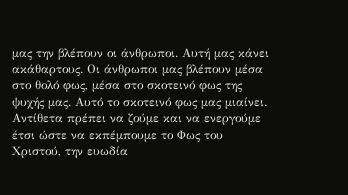μας την βλέπουν οι άνθρωποι. Αυτή μας κάνει ακάθαρτους. Οι άνθρωποι μας βλέπουν μέσα στο θολό φως, μέσα στο σκοτεινό φως της ψυχής μας. Αυτό το σκοτεινό φως μας μιαίνει.
Αντίθετα πρέπει να ζούμε και να ενεργούμε έτσι ώστε να εκπέμπουμε το Φως του Χριστού, την ευωδία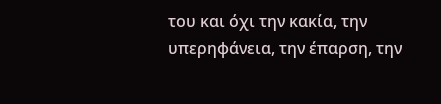του και όχι την κακία, την υπερηφάνεια, την έπαρση, την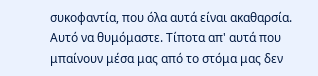συκοφαντία, που όλα αυτά είναι ακαθαρσία. Αυτό να θυμόμαστε. Τίποτα απ' αυτά που μπαίνουν μέσα μας από το στόμα μας δεν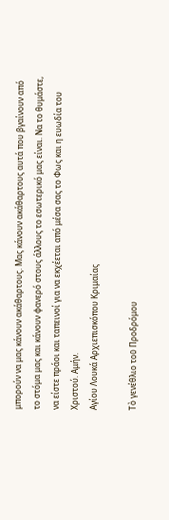μπορούν να μας κάνουν ακάθαρτους. Μας κάνουν ακάθαρτους αυτά που βγαίνουν από το στόμα μας και κάνουν φανερό στους άλλους το εσωτερικό μας είναι. Να το θυμάστε, να είστε πράοι και ταπεινοί για να εκχέεται από μέσα σας το Φως και η ευωδία του Χριστού. Αμήν.
Αγίου Λουκά Αρχιεπισκόπου Κριμαίας

Τὸ γενέθλιο τοῦ Προδρόμου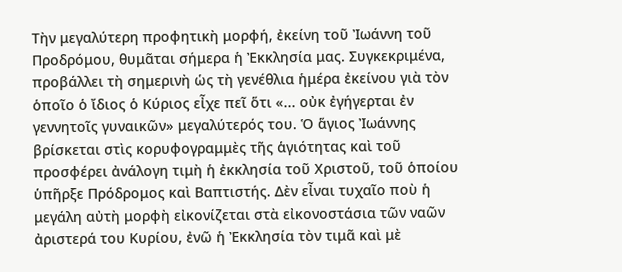Τὴν μεγαλύτερη προφητικὴ μορφή, ἐκείνη τοῦ Ἰωάννη τοῦ Προδρόμου, θυμᾶται σήμερα ἡ Ἐκκλησία μας. Συγκεκριμένα, προβάλλει τὴ σημερινὴ ὡς τὴ γενέθλια ἡμέρα ἐκείνου γιὰ τὸν ὁποῖο ὁ ἴδιος ὁ Κύριος εἶχε πεῖ ὅτι «... οὐκ ἐγήγερται ἐν γεννητοῖς γυναικῶν» μεγαλύτερός του. Ὁ ἅγιος Ἰωάννης βρίσκεται στὶς κορυφογραμμὲς τῆς ἁγιότητας καὶ τοῦ προσφέρει ἀνάλογη τιμὴ ἡ ἐκκλησία τοῦ Χριστοῦ, τοῦ ὁποίου ὑπῆρξε Πρόδρομος καὶ Βαπτιστής. Δὲν εἶναι τυχαῖο ποὺ ἡ μεγάλη αὐτὴ μορφὴ εἰκονίζεται στὰ εἰκονοστάσια τῶν ναῶν ἀριστερά του Κυρίου, ἐνῶ ἡ Ἐκκλησία τὸν τιμᾶ καὶ μὲ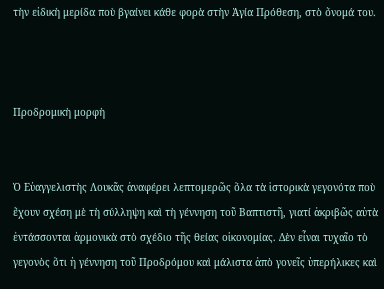τὴν εἰδικὴ μερίδα ποὺ βγαίνει κάθε φορὰ στὴν Ἁγία Πρόθεση, στὸ ὄνομά του.



Προδρομικὴ μορφὴ


Ὁ Εὐαγγελιστὴς Λουκᾶς ἀναφέρει λεπτομερῶς ὅλα τὰ ἱστορικὰ γεγονότα ποὺ ἔχουν σχέση μὲ τὴ σύλληψη καὶ τὴ γέννηση τοῦ Βαπτιστῆ, γιατί ἀκριβῶς αὐτὰ ἐντάσσονται ἁρμονικὰ στὸ σχέδιο τῆς θείας οἰκονομίας. Δὲν εἶναι τυχαῖο τὸ γεγονὸς ὅτι ἡ γέννηση τοῦ Προδρόμου καὶ μάλιστα ἀπὸ γονεῖς ὑπερήλικες καὶ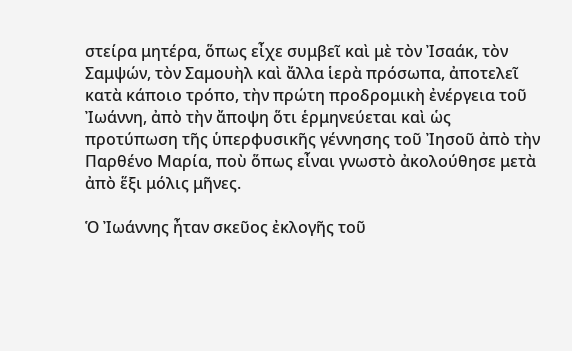στείρα μητέρα, ὅπως εἶχε συμβεῖ καὶ μὲ τὸν Ἰσαάκ, τὸν Σαμψών, τὸν Σαμουὴλ καὶ ἄλλα ἱερὰ πρόσωπα, ἀποτελεῖ κατὰ κάποιο τρόπο, τὴν πρώτη προδρομικὴ ἐνέργεια τοῦ Ἰωάννη, ἀπὸ τὴν ἄποψη ὅτι ἑρμηνεύεται καὶ ὡς προτύπωση τῆς ὑπερφυσικῆς γέννησης τοῦ Ἰησοῦ ἀπὸ τὴν Παρθένο Μαρία, ποὺ ὅπως εἶναι γνωστὸ ἀκολούθησε μετὰ ἀπὸ ἕξι μόλις μῆνες.

Ὁ Ἰωάννης ἦταν σκεῦος ἐκλογῆς τοῦ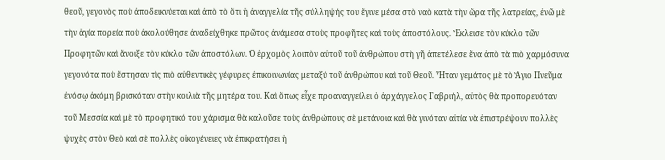θεοῦ, γεγονὸς ποὺ ἀποδεικνύεται καὶ ἀπὸ τὸ ὅτι ἡ ἀναγγελία τῆς σύλληψής του ἔγινε μέσα στὸ ναὸ κατὰ τὴν ὥρα τῆς λατρείας, ἐνῶ μὲ τὴν ἁγία πορεία ποὺ ἀκολούθησε ἀναδείχθηκε πρῶτος ἀνάμεσα στοὺς προφῆτες καὶ τοὺς ἀποστόλους. Ἔκλεισε τὸν κύκλο τῶν Προφητῶν καὶ ἄνοιξε τὸν κύκλο τῶν ἀποστόλων. Ὁ ἐρχομὸς λοιπὸν αὐτοῦ τοῦ ἀνθρώπου στὴ γῆ ἀπετέλεσε ἕνα ἀπὸ τὰ πιὸ χαρμόσυνα γεγονότα ποὺ ἔστησαν τὶς πιὸ αὐθεντικὲς γέφυρες ἐπικοινωνίας μεταξύ τοῦ ἀνθρώπου καὶ τοῦ Θεοῦ. Ἦταν γεμάτος μὲ τὸ Ἅγιο Πνεῦμα ἐνόσῳ ἀκόμη βρισκόταν στὴν κοιλιὰ τῆς μητέρα του. Καὶ ὅπως εἶχε προαναγγείλει ὁ ἀρχάγγελος Γαβριήλ, αὐτὸς θὰ προπορευόταν τοῦ Μεσσία καὶ μὲ τὸ προφητικό του χάρισμα θὰ καλοῦσε τοὺς ἀνθρώπους σὲ μετάνοια καὶ θὰ γινόταν αἰτία νὰ ἐπιστρέψουν πολλὲς ψυχὲς στὸν Θεὸ καὶ σὲ πολλὲς οἰκογένειες νὰ ἐπικρατήσει ἡ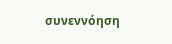συνεννόηση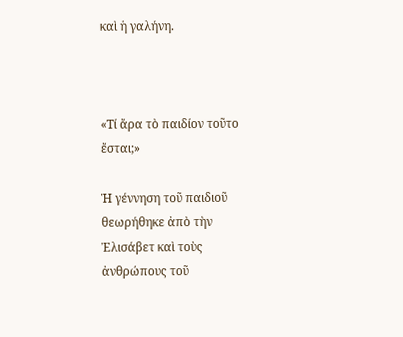καὶ ἡ γαλήνη.



«Τί ἄρα τὸ παιδίον τοῦτο ἔσται;»

Ἡ γέννηση τοῦ παιδιοῦ θεωρήθηκε ἀπὸ τὴν Ἐλισάβετ καὶ τοὺς ἀνθρώπους τοῦ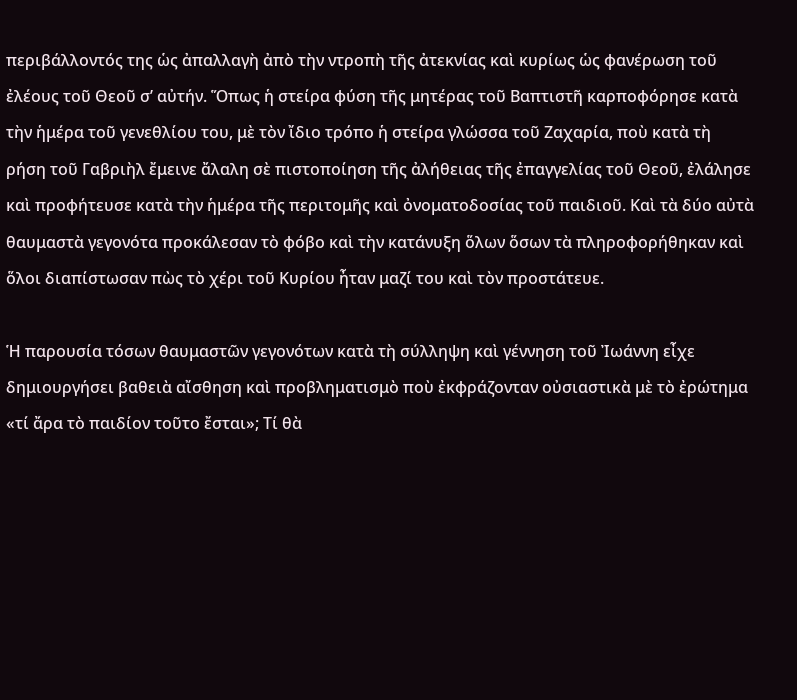περιβάλλοντός της ὡς ἀπαλλαγὴ ἀπὸ τὴν ντροπὴ τῆς ἀτεκνίας καὶ κυρίως ὡς φανέρωση τοῦ ἐλέους τοῦ Θεοῦ σ’ αὐτήν. Ὅπως ἡ στείρα φύση τῆς μητέρας τοῦ Βαπτιστῆ καρποφόρησε κατὰ τὴν ἡμέρα τοῦ γενεθλίου του, μὲ τὸν ἴδιο τρόπο ἡ στείρα γλώσσα τοῦ Ζαχαρία, ποὺ κατὰ τὴ ρήση τοῦ Γαβριὴλ ἔμεινε ἄλαλη σὲ πιστοποίηση τῆς ἀλήθειας τῆς ἐπαγγελίας τοῦ Θεοῦ, ἐλάλησε καὶ προφήτευσε κατὰ τὴν ἡμέρα τῆς περιτομῆς καὶ ὀνοματοδοσίας τοῦ παιδιοῦ. Καὶ τὰ δύο αὐτὰ θαυμαστὰ γεγονότα προκάλεσαν τὸ φόβο καὶ τὴν κατάνυξη ὅλων ὅσων τὰ πληροφορήθηκαν καὶ ὅλοι διαπίστωσαν πὼς τὸ χέρι τοῦ Κυρίου ἦταν μαζί του καὶ τὸν προστάτευε.

Ἡ παρουσία τόσων θαυμαστῶν γεγονότων κατὰ τὴ σύλληψη καὶ γέννηση τοῦ Ἰωάννη εἶχε δημιουργήσει βαθειὰ αἴσθηση καὶ προβληματισμὸ ποὺ ἐκφράζονταν οὐσιαστικὰ μὲ τὸ ἐρώτημα «τί ἄρα τὸ παιδίον τοῦτο ἔσται»; Τί θὰ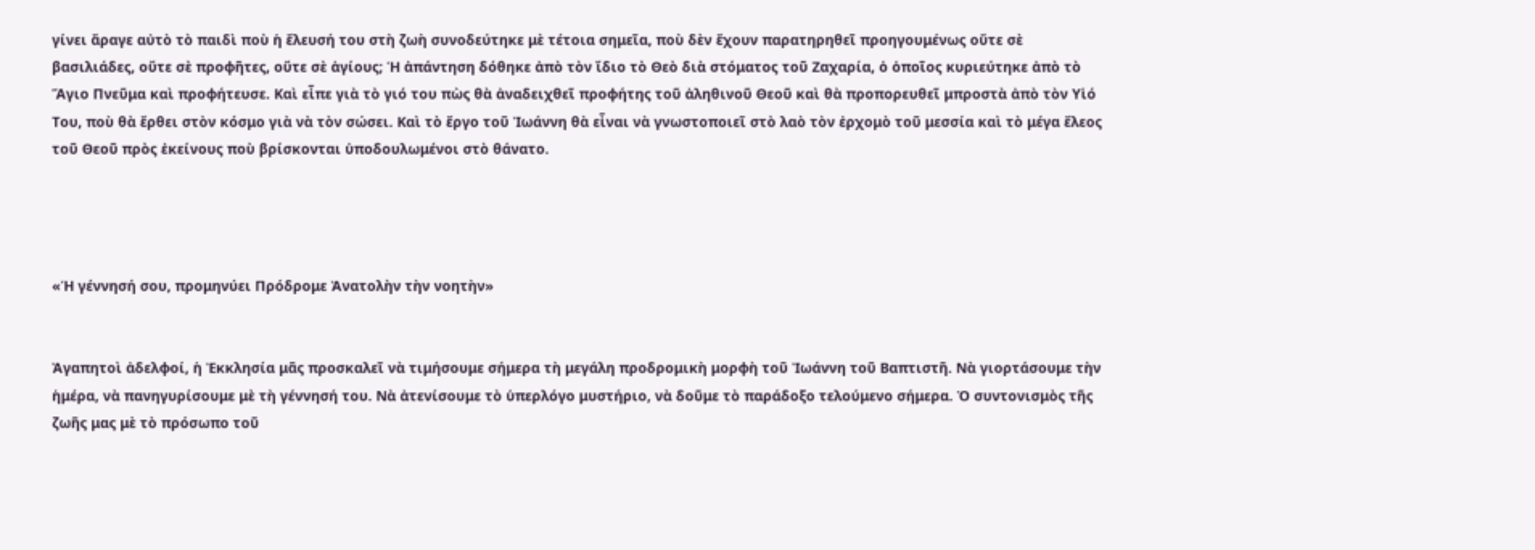γίνει ἄραγε αὐτὸ τὸ παιδὶ ποὺ ἡ ἔλευσή του στὴ ζωὴ συνοδεύτηκε μὲ τέτοια σημεῖα, ποὺ δὲν ἔχουν παρατηρηθεῖ προηγουμένως οὔτε σὲ βασιλιάδες, οὔτε σὲ προφῆτες, οὔτε σὲ ἁγίους; Ἡ ἀπάντηση δόθηκε ἀπὸ τὸν ἴδιο τὸ Θεὸ διὰ στόματος τοῦ Ζαχαρία, ὁ ὁποῖος κυριεύτηκε ἀπὸ τὸ Ἅγιο Πνεῦμα καὶ προφήτευσε. Καὶ εἶπε γιὰ τὸ γιό του πὼς θὰ ἀναδειχθεῖ προφήτης τοῦ ἀληθινοῦ Θεοῦ καὶ θὰ προπορευθεῖ μπροστὰ ἀπὸ τὸν Υἱό Του, ποὺ θὰ ἔρθει στὸν κόσμο γιὰ νὰ τὸν σώσει. Καὶ τὸ ἔργο τοῦ Ἰωάννη θὰ εἶναι νὰ γνωστοποιεῖ στὸ λαὸ τὸν ἐρχομὸ τοῦ μεσσία καὶ τὸ μέγα ἔλεος τοῦ Θεοῦ πρὸς ἐκείνους ποὺ βρίσκονται ὑποδουλωμένοι στὸ θάνατο.




«Ἡ γέννησή σου, προμηνύει Πρόδρομε Ἀνατολὴν τὴν νοητὴν»


Ἀγαπητοὶ ἀδελφοί, ἡ Ἐκκλησία μᾶς προσκαλεῖ νὰ τιμήσουμε σήμερα τὴ μεγάλη προδρομικὴ μορφὴ τοῦ Ἰωάννη τοῦ Βαπτιστῆ. Νὰ γιορτάσουμε τὴν ἡμέρα, νὰ πανηγυρίσουμε μὲ τὴ γέννησή του. Νὰ ἀτενίσουμε τὸ ὑπερλόγο μυστήριο, νὰ δοῦμε τὸ παράδοξο τελούμενο σήμερα. Ὁ συντονισμὸς τῆς ζωῆς μας μὲ τὸ πρόσωπο τοῦ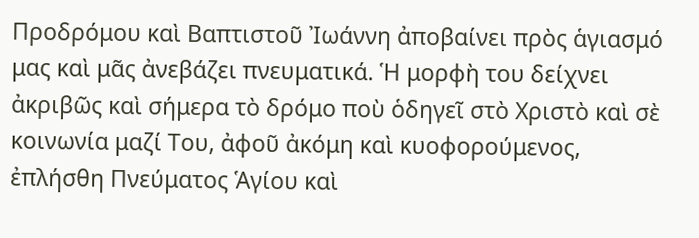Προδρόμου καὶ Βαπτιστοῦ Ἰωάννη ἀποβαίνει πρὸς ἁγιασμό μας καὶ μᾶς ἀνεβάζει πνευματικά. Ἡ μορφὴ του δείχνει ἀκριβῶς καὶ σήμερα τὸ δρόμο ποὺ ὁδηγεῖ στὸ Χριστὸ καὶ σὲ κοινωνία μαζί Του, ἀφοῦ ἀκόμη καὶ κυοφορούμενος, ἐπλήσθη Πνεύματος Ἁγίου καὶ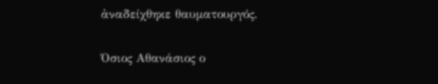ἀναδείχθηκε θαυματουργός.

Όσιος Αθανάσιος ο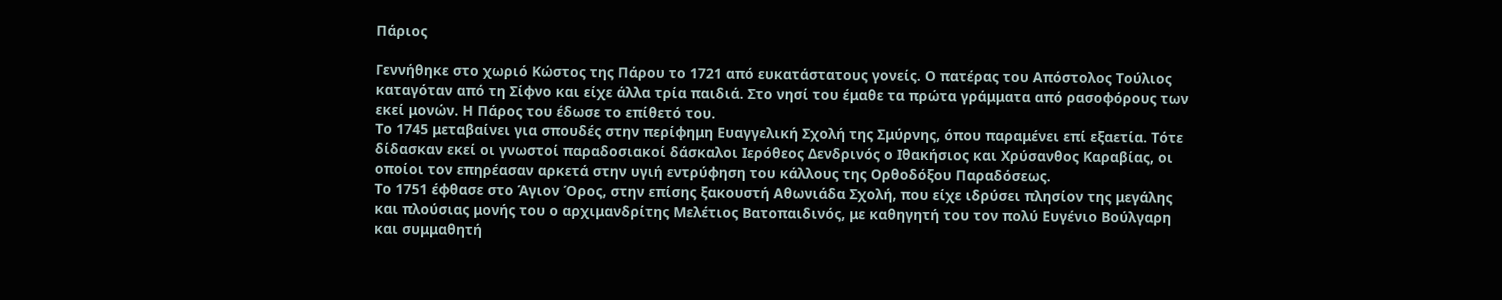Πάριος

Γεννήθηκε στο χωριό Κώστος της Πάρου το 1721 από ευκατάστατους γονείς. Ο πατέρας του Απόστολος Τούλιος καταγόταν από τη Σίφνο και είχε άλλα τρία παιδιά. Στο νησί του έμαθε τα πρώτα γράμματα από ρασοφόρους των εκεί μονών. Η Πάρος του έδωσε το επίθετό του.
Το 1745 μεταβαίνει για σπουδές στην περίφημη Ευαγγελική Σχολή της Σμύρνης, όπου παραμένει επί εξαετία. Τότε δίδασκαν εκεί οι γνωστοί παραδοσιακοί δάσκαλοι Ιερόθεος Δενδρινός ο Ιθακήσιος και Χρύσανθος Καραβίας, οι οποίοι τον επηρέασαν αρκετά στην υγιή εντρύφηση του κάλλους της Ορθοδόξου Παραδόσεως.
Το 1751 έφθασε στο Άγιον Όρος, στην επίσης ξακουστή Αθωνιάδα Σχολή, που είχε ιδρύσει πλησίον της μεγάλης και πλούσιας μονής του ο αρχιμανδρίτης Μελέτιος Βατοπαιδινός, με καθηγητή του τον πολύ Ευγένιο Βούλγαρη και συμμαθητή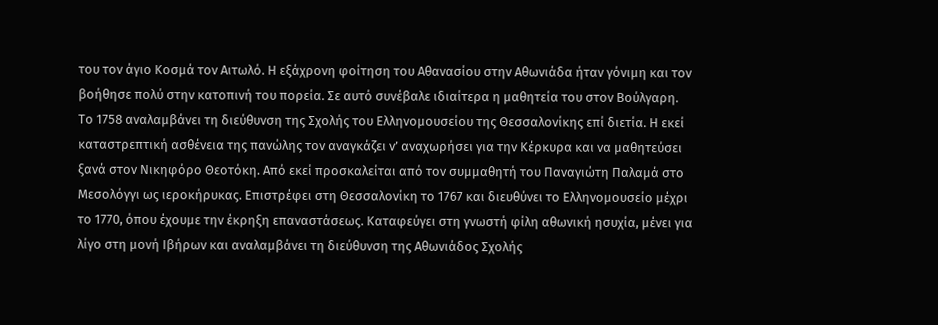του τον άγιο Κοσμά τον Αιτωλό. Η εξάχρονη φοίτηση του Αθανασίου στην Αθωνιάδα ήταν γόνιμη και τον βοήθησε πολύ στην κατοπινή του πορεία. Σε αυτό συνέβαλε ιδιαίτερα η μαθητεία του στον Βούλγαρη.
Το 1758 αναλαμβάνει τη διεύθυνση της Σχολής του Ελληνομουσείου της Θεσσαλονίκης επί διετία. Η εκεί καταστρεπτική ασθένεια της πανώλης τον αναγκάζει ν’ αναχωρήσει για την Κέρκυρα και να μαθητεύσει ξανά στον Νικηφόρο Θεοτόκη. Από εκεί προσκαλείται από τον συμμαθητή του Παναγιώτη Παλαμά στο Μεσολόγγι ως ιεροκήρυκας. Επιστρέφει στη Θεσσαλονίκη το 1767 και διευθύνει το Ελληνομουσείο μέχρι το 1770, όπου έχουμε την έκρηξη επαναστάσεως. Καταφεύγει στη γνωστή φίλη αθωνική ησυχία, μένει για λίγο στη μονή Ιβήρων και αναλαμβάνει τη διεύθυνση της Αθωνιάδος Σχολής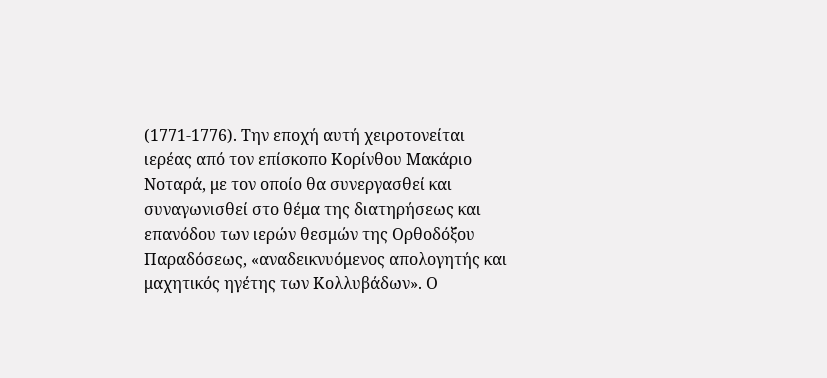(1771-1776). Την εποχή αυτή χειροτονείται ιερέας από τον επίσκοπο Κορίνθου Μακάριο Νοταρά, με τον οποίο θα συνεργασθεί και συναγωνισθεί στο θέμα της διατηρήσεως και επανόδου των ιερών θεσμών της Ορθοδόξου Παραδόσεως, «αναδεικνυόμενος απολογητής και μαχητικός ηγέτης των Κολλυβάδων». Ο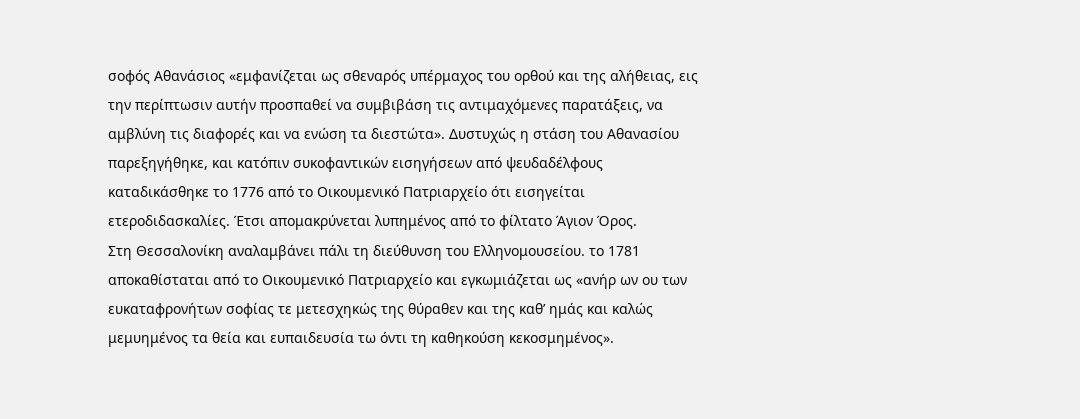σοφός Αθανάσιος «εμφανίζεται ως σθεναρός υπέρμαχος του ορθού και της αλήθειας, εις την περίπτωσιν αυτήν προσπαθεί να συμβιβάση τις αντιμαχόμενες παρατάξεις, να αμβλύνη τις διαφορές και να ενώση τα διεστώτα». Δυστυχώς η στάση του Αθανασίου παρεξηγήθηκε, και κατόπιν συκοφαντικών εισηγήσεων από ψευδαδέλφους καταδικάσθηκε το 1776 από το Οικουμενικό Πατριαρχείο ότι εισηγείται ετεροδιδασκαλίες. Έτσι απομακρύνεται λυπημένος από το φίλτατο Άγιον Όρος.
Στη Θεσσαλονίκη αναλαμβάνει πάλι τη διεύθυνση του Ελληνομουσείου. το 1781 αποκαθίσταται από το Οικουμενικό Πατριαρχείο και εγκωμιάζεται ως «ανήρ ων ου των ευκαταφρονήτων σοφίας τε μετεσχηκώς της θύραθεν και της καθ’ ημάς και καλώς μεμυημένος τα θεία και ευπαιδευσία τω όντι τη καθηκούση κεκοσμημένος».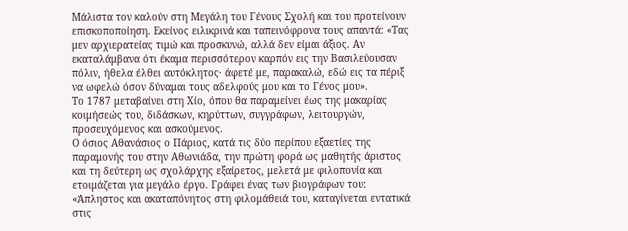Μάλιστα τον καλούν στη Μεγάλη του Γένους Σχολή και του προτείνουν επισκοποποίηση. Εκείνος ειλικρινά και ταπεινόφρονα τους απαντά: «Τας μεν αρχιερατείας τιμώ και προσκυνώ, αλλά δεν είμαι άξιος. Αν εκαταλάμβανα ότι έκαμα περισσότερον καρπόν εις την Βασιλεύουσαν πόλιν, ήθελα έλθει αυτόκλητος· άφετέ με, παρακαλώ, εδώ εις τα πέριξ να ωφελώ όσον δύναμαι τους αδελφούς μου και το Γένος μου».
Το 1787 μεταβαίνει στη Χίο, όπου θα παραμείνει έως της μακαρίας κοιμήσεώς του, διδάσκων, κηρύττων, συγγράφων, λειτουργών, προσευχόμενος και ασκούμενος.
Ο όσιος Αθανάσιος ο Πάριος, κατά τις δύο περίπου εξαετίες της παραμονής του στην Αθωνιάδα, την πρώτη φορά ως μαθητής άριστος και τη δεύτερη ως σχολάρχης εξαίρετος, μελετά με φιλοπονία και ετοιμάζεται για μεγάλο έργο. Γράφει ένας των βιογράφων του: «Άπληστος και ακαταπόνητος στη φιλομάθειά του, καταγίνεται εντατικά στις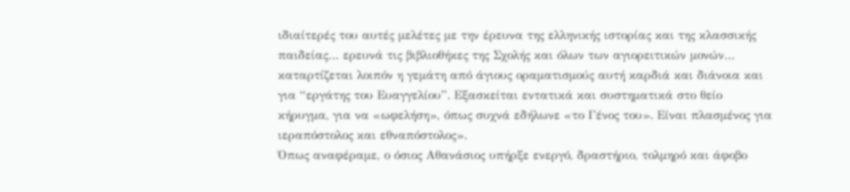ιδιαίτερές του αυτές μελέτες με την έρευνα της ελληνικής ιστορίας και της κλασσικής παιδείας… ερευνά τις βιβλιοθήκες της Σχολής και όλων των αγιορειτικών μονών… καταρτίζεται λοιπόν η γεμάτη από άγιους οραματισμούς αυτή καρδιά και διάνοια και για “εργάτης του Ευαγγελίου”. Εξασκείται εντατικά και συστηματικά στο θείο κήρυγμα, για να «ωφελήση», όπως συχνά εδήλωνε «το Γένος του». Είναι πλασμένος για ιεραπόστολος και εθναπόστολος».
Όπως αναφέραμε, ο όσιος Αθανάσιος υπήρξε ενεργό, δραστήριο, τολμηρό και άφοβο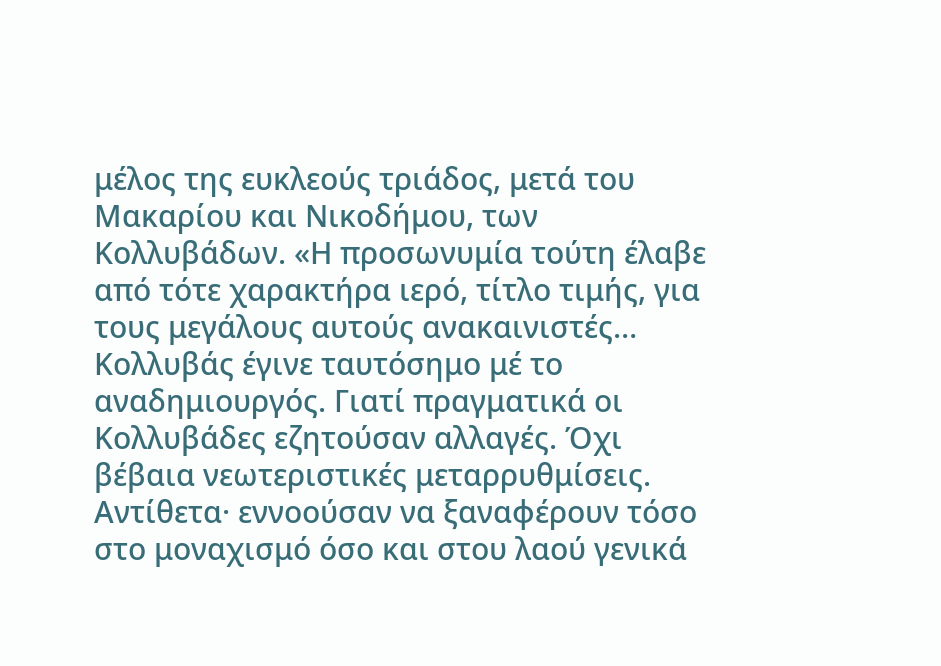μέλος της ευκλεούς τριάδος, μετά του Μακαρίου και Νικοδήμου, των Κολλυβάδων. «Η προσωνυμία τούτη έλαβε από τότε χαρακτήρα ιερό, τίτλο τιμής, για τους μεγάλους αυτούς ανακαινιστές… Κολλυβάς έγινε ταυτόσημο μέ το αναδημιουργός. Γιατί πραγματικά οι Κολλυβάδες εζητούσαν αλλαγές. Όχι βέβαια νεωτεριστικές μεταρρυθμίσεις. Αντίθετα· εννοούσαν να ξαναφέρουν τόσο στο μοναχισμό όσο και στου λαού γενικά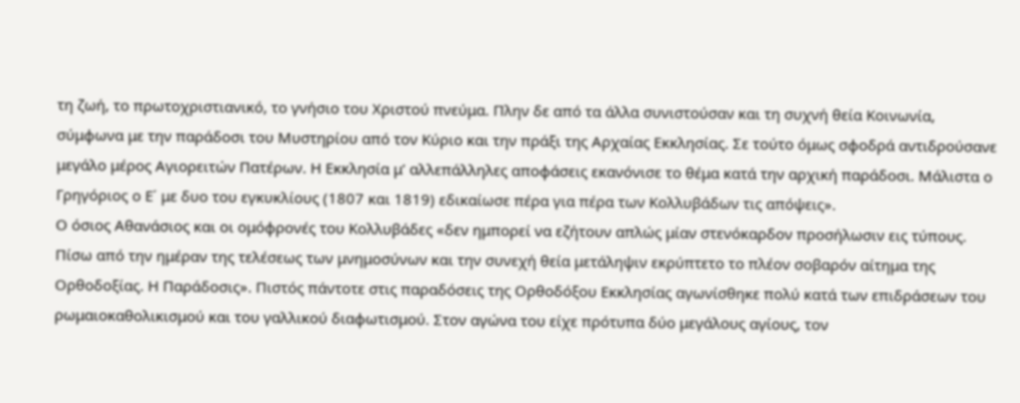τη ζωή, το πρωτοχριστιανικό, το γνήσιο του Χριστού πνεύμα. Πλην δε από τα άλλα συνιστούσαν και τη συχνή θεία Κοινωνία, σύμφωνα με την παράδοσι του Μυστηρίου από τον Κύριο και την πράξι της Αρχαίας Εκκλησίας. Σε τούτο όμως σφοδρά αντιδρούσανε μεγάλο μέρος Αγιορειτών Πατέρων. Η Εκκλησία μ’ αλλεπάλληλες αποφάσεις εκανόνισε το θέμα κατά την αρχική παράδοσι. Μάλιστα ο Γρηγόριος ο Ε΄ με δυο του εγκυκλίους (1807 και 1819) εδικαίωσε πέρα για πέρα των Κολλυβάδων τις απόψεις».
Ο όσιος Αθανάσιος και οι ομόφρονές του Κολλυβάδες «δεν ημπορεί να εζήτουν απλώς μίαν στενόκαρδον προσήλωσιν εις τύπους. Πίσω από την ημέραν της τελέσεως των μνημοσύνων και την συνεχή θεία μετάληψιν εκρύπτετο το πλέον σοβαρόν αίτημα της Ορθοδοξίας. Η Παράδοσις». Πιστός πάντοτε στις παραδόσεις της Ορθοδόξου Εκκλησίας αγωνίσθηκε πολύ κατά των επιδράσεων του ρωμαιοκαθολικισμού και του γαλλικού διαφωτισμού. Στον αγώνα του είχε πρότυπα δύο μεγάλους αγίους, τον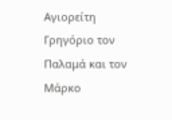Αγιορείτη Γρηγόριο τον Παλαμά και τον Μάρκο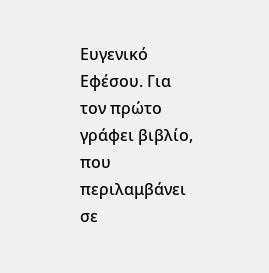Ευγενικό Εφέσου. Για τον πρώτο γράφει βιβλίο, που περιλαμβάνει σε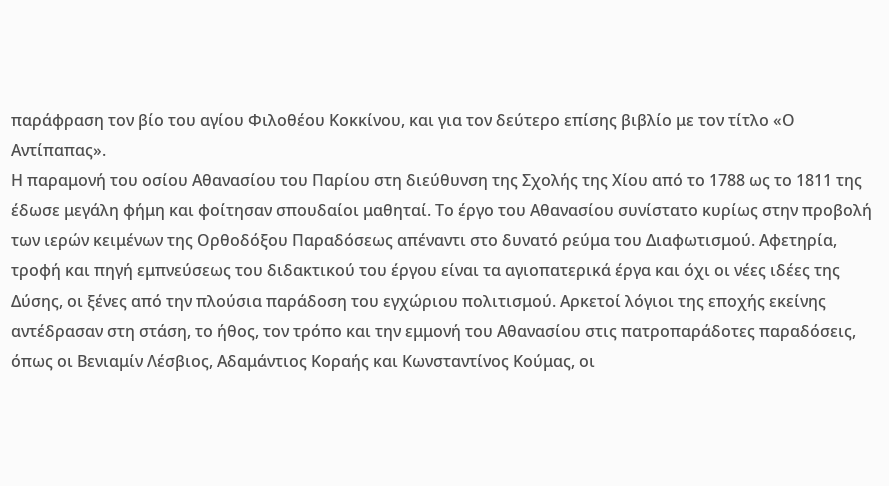παράφραση τον βίο του αγίου Φιλοθέου Κοκκίνου, και για τον δεύτερο επίσης βιβλίο με τον τίτλο «Ο Αντίπαπας».
Η παραμονή του οσίου Αθανασίου του Παρίου στη διεύθυνση της Σχολής της Χίου από το 1788 ως το 1811 της έδωσε μεγάλη φήμη και φοίτησαν σπουδαίοι μαθηταί. Το έργο του Αθανασίου συνίστατο κυρίως στην προβολή των ιερών κειμένων της Ορθοδόξου Παραδόσεως απέναντι στο δυνατό ρεύμα του Διαφωτισμού. Αφετηρία, τροφή και πηγή εμπνεύσεως του διδακτικού του έργου είναι τα αγιοπατερικά έργα και όχι οι νέες ιδέες της Δύσης, οι ξένες από την πλούσια παράδοση του εγχώριου πολιτισμού. Αρκετοί λόγιοι της εποχής εκείνης αντέδρασαν στη στάση, το ήθος, τον τρόπο και την εμμονή του Αθανασίου στις πατροπαράδοτες παραδόσεις, όπως οι Βενιαμίν Λέσβιος, Αδαμάντιος Κοραής και Κωνσταντίνος Κούμας, οι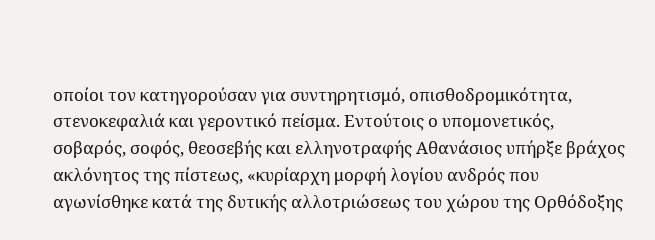οποίοι τον κατηγορούσαν για συντηρητισμό, οπισθοδρομικότητα, στενοκεφαλιά και γεροντικό πείσμα. Εντούτοις ο υπομονετικός, σοβαρός, σοφός, θεοσεβής και ελληνοτραφής Αθανάσιος υπήρξε βράχος ακλόνητος της πίστεως, «κυρίαρχη μορφή λογίου ανδρός που αγωνίσθηκε κατά της δυτικής αλλοτριώσεως του χώρου της Ορθόδοξης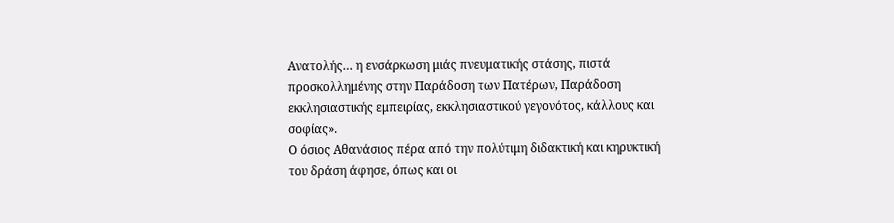Ανατολής… η ενσάρκωση μιάς πνευματικής στάσης, πιστά προσκολλημένης στην Παράδοση των Πατέρων, Παράδοση εκκλησιαστικής εμπειρίας, εκκλησιαστικού γεγονότος, κάλλους και σοφίας».
Ο όσιος Αθανάσιος πέρα από την πολύτιμη διδακτική και κηρυκτική του δράση άφησε, όπως και οι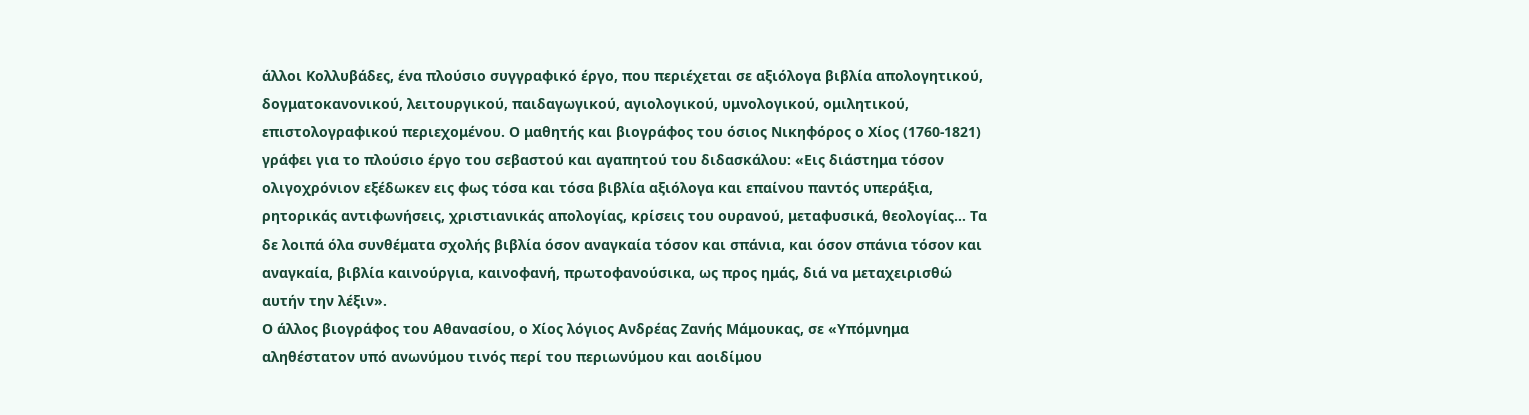άλλοι Κολλυβάδες, ένα πλούσιο συγγραφικό έργο, που περιέχεται σε αξιόλογα βιβλία απολογητικού, δογματοκανονικού, λειτουργικού, παιδαγωγικού, αγιολογικού, υμνολογικού, ομιλητικού, επιστολογραφικού περιεχομένου. Ο μαθητής και βιογράφος του όσιος Νικηφόρος ο Χίος (1760-1821) γράφει για το πλούσιο έργο του σεβαστού και αγαπητού του διδασκάλου: «Εις διάστημα τόσον ολιγοχρόνιον εξέδωκεν εις φως τόσα και τόσα βιβλία αξιόλογα και επαίνου παντός υπεράξια, ρητορικάς αντιφωνήσεις, χριστιανικάς απολογίας, κρίσεις του ουρανού, μεταφυσικά, θεολογίας… Τα δε λοιπά όλα συνθέματα σχολής βιβλία όσον αναγκαία τόσον και σπάνια, και όσον σπάνια τόσον και αναγκαία, βιβλία καινούργια, καινοφανή, πρωτοφανούσικα, ως προς ημάς, διά να μεταχειρισθώ αυτήν την λέξιν».
Ο άλλος βιογράφος του Αθανασίου, ο Χίος λόγιος Ανδρέας Ζανής Μάμουκας, σε «Υπόμνημα αληθέστατον υπό ανωνύμου τινός περί του περιωνύμου και αοιδίμου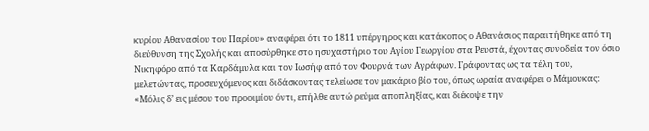κυρίου Αθανασίου του Παρίου» αναφέρει ότι το 1811 υπέργηρος και κατάκοπος ο Αθανάσιος παραιτήθηκε από τη διεύθυνση της Σχολής και αποσύρθηκε στο ησυχαστήριο του Αγίου Γεωργίου στα Ρευστά, έχοντας συνοδεία τον όσιο Νικηφόρο από τα Καρδάμυλα και τον Ιωσήφ από τον Φουρνά των Αγράφων. Γράφοντας ως τα τέλη του, μελετώντας, προσευχόμενος και διδάσκοντας τελείωσε τον μακάριο βίο του, όπως ωραία αναφέρει ο Μάμουκας: «Μόλις δ’ εις μέσου του προοιμίου όντι, επήλθε αυτώ ρεύμα αποπληξίας, και διέκοψε την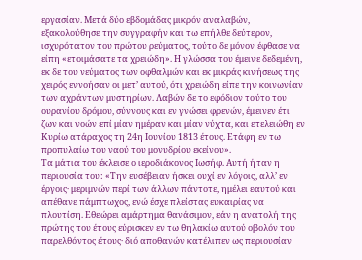εργασίαν. Μετά δύο εβδομάδας μικρόν αναλαβών, εξακολούθησε την συγγραφήν και τω επήλθε δεύτερον, ισχυρότατον του πρώτου ρεύματος, τούτο δε μόνον έφθασε να είπη «ετοιμάσατε τα χρειώδη». Η γλώσσα του έμεινε δεδεμένη, εκ δε του νεύματος των οφθαλμών και εκ μικράς κινήσεως της χειρός εννοήσαν οι μετ’ αυτού, ότι χρειώδη είπε την κοινωνίαν των αχράντων μυστηρίων. Λαβών δε το εφόδιον τούτο του ουρανίου δρόμου, σύννους και εν γνώσει φρενών, έμεινεν έτι ζων και νοών επί μίαν ημέραν και μίαν νύχτα, και ετελειώθη εν Κυρίω ατάραχος τη 24η Ιουνίου 1813 έτους. Ετάφη εν τω προπυλαίω του ναού του μονυδρίου εκείνου».
Τα μάτια του έκλεισε ο ιεροδιάκονος Ιωσήφ. Αυτή ήταν η περιουσία του: «Την ευσέβειαν ήσκει ουχί εν λόγοις, αλλ’ εν έργοις· μεριμνών περί των άλλων πάντοτε, ημέλει εαυτού και απέθανε πάμπτωχος, ενώ έσχε πλείστας ευκαιρίας να πλουτίση. Εθεώρει αμάρτημα θανάσιμον, εάν η ανατολή της πρώτης του έτους εύρισκεν εν τω θηλακίω αυτού οβολόν του παρελθόντος έτους· διό αποθανών κατέλιπεν ως περιουσίαν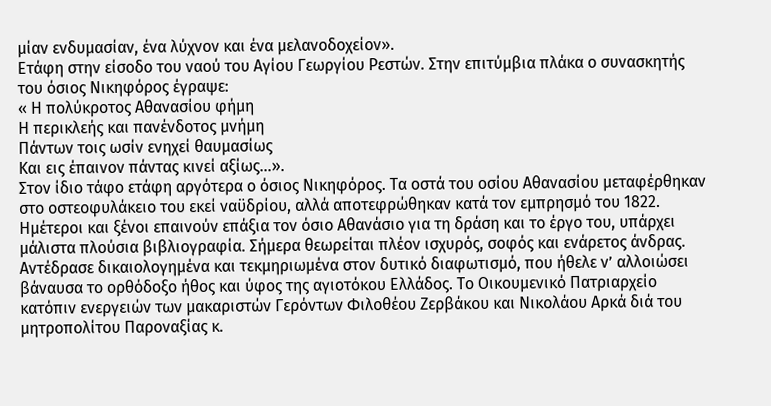μίαν ενδυμασίαν, ένα λύχνον και ένα μελανοδοχείον».
Ετάφη στην είσοδο του ναού του Αγίου Γεωργίου Ρεστών. Στην επιτύμβια πλάκα ο συνασκητής του όσιος Νικηφόρος έγραψε:
« Η πολύκροτος Αθανασίου φήμη
Η περικλεής και πανένδοτος μνήμη
Πάντων τοις ωσίν ενηχεί θαυμασίως
Και εις έπαινον πάντας κινεί αξίως…».
Στον ίδιο τάφο ετάφη αργότερα ο όσιος Νικηφόρος. Τα οστά του οσίου Αθανασίου μεταφέρθηκαν στο οστεοφυλάκειο του εκεί ναϋδρίου, αλλά αποτεφρώθηκαν κατά τον εμπρησμό του 1822. Ημέτεροι και ξένοι επαινούν επάξια τον όσιο Αθανάσιο για τη δράση και το έργο του, υπάρχει μάλιστα πλούσια βιβλιογραφία. Σήμερα θεωρείται πλέον ισχυρός, σοφός και ενάρετος άνδρας. Αντέδρασε δικαιολογημένα και τεκμηριωμένα στον δυτικό διαφωτισμό, που ήθελε ν’ αλλοιώσει βάναυσα το ορθόδοξο ήθος και ύφος της αγιοτόκου Ελλάδος. Το Οικουμενικό Πατριαρχείο κατόπιν ενεργειών των μακαριστών Γερόντων Φιλοθέου Ζερβάκου και Νικολάου Αρκά διά του μητροπολίτου Παροναξίας κ.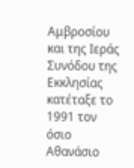Αμβροσίου και της Ιεράς Συνόδου της Εκκλησίας κατέταξε το 1991 τον όσιο Αθανάσιο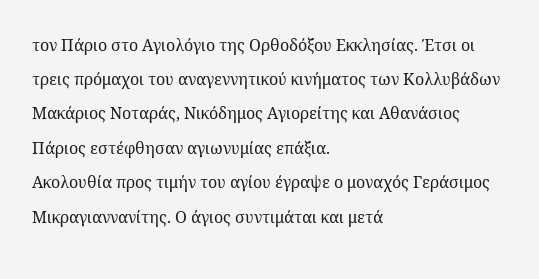τον Πάριο στο Αγιολόγιο της Ορθοδόξου Εκκλησίας. Έτσι οι τρεις πρόμαχοι του αναγεννητικού κινήματος των Κολλυβάδων Μακάριος Νοταράς, Νικόδημος Αγιορείτης και Αθανάσιος Πάριος εστέφθησαν αγιωνυμίας επάξια.
Ακολουθία προς τιμήν του αγίου έγραψε ο μοναχός Γεράσιμος Μικραγιαννανίτης. Ο άγιος συντιμάται και μετά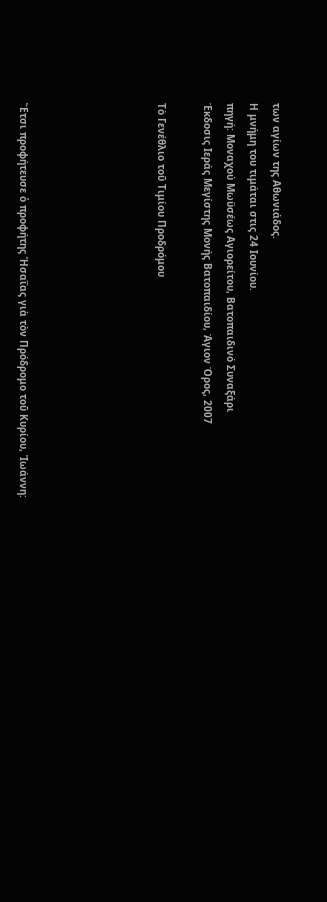των αγίων της Αθωνιάδος.
Η μνήμη του τιμάται στις 24 Ιουνίου.
πηγή: Μοναχού Μωϋσέως Αγιορείτου, Βατοπαιδινό Συναξάρι
Έκδοσις Ιεράς Μεγίστης Μονής Βατοπαιδίου, Άγιον Όρος, 2007

Τὸ Γενέθλιο τοῦ Τιμίου Προδρόμου





Ἔτσι προφήτευσε ὁ προφήτης Ἡσαΐας γιὰ τὸν Πρόδρομο τοῦ Κυρίου, Ἰωάννη: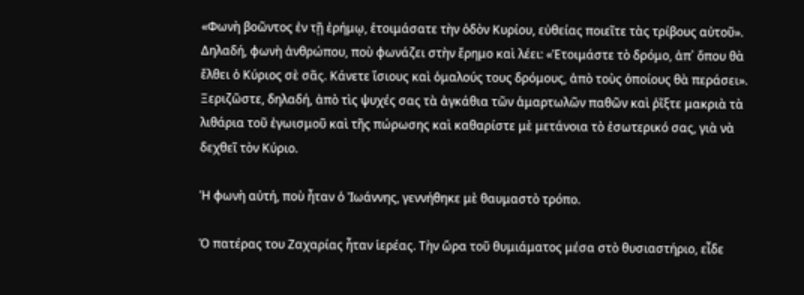«Φωνὴ βοῶντος ἐν τῇ ἐρήμῳ, ἑτοιμάσατε τὴν ὀδὸν Κυρίου, εὐθείας ποιεῖτε τὰς τρίβους αὐτοῦ». Δηλαδή, φωνὴ ἀνθρώπου, ποὺ φωνάζει στὴν ἔρημο καὶ λέει: «Ἑτοιμάστε τὸ δρόμο, ἀπ᾿ ὅπου θὰ ἔλθει ὁ Κύριος σὲ σᾶς. Κάνετε ἴσιους καὶ ὁμαλούς τους δρόμους, ἀπὸ τοὺς ὁποίους θὰ περάσει».
Ξεριζῶστε, δηλαδή, ἀπὸ τὶς ψυχές σας τὰ ἀγκάθια τῶν ἁμαρτωλῶν παθῶν καὶ ῥῖξτε μακριὰ τὰ λιθάρια τοῦ ἐγωισμοῦ καὶ τῆς πώρωσης καὶ καθαρίστε μὲ μετάνοια τὸ ἐσωτερικό σας, γιὰ νὰ δεχθεῖ τὸν Κύριο.

Ἡ φωνὴ αὐτή, ποὺ ἦταν ὁ Ἰωάννης, γεννήθηκε μὲ θαυμαστὸ τρόπο.

Ὁ πατέρας του Ζαχαρίας ἦταν ἱερέας. Τὴν ὥρα τοῦ θυμιάματος μέσα στὸ θυσιαστήριο, εἶδε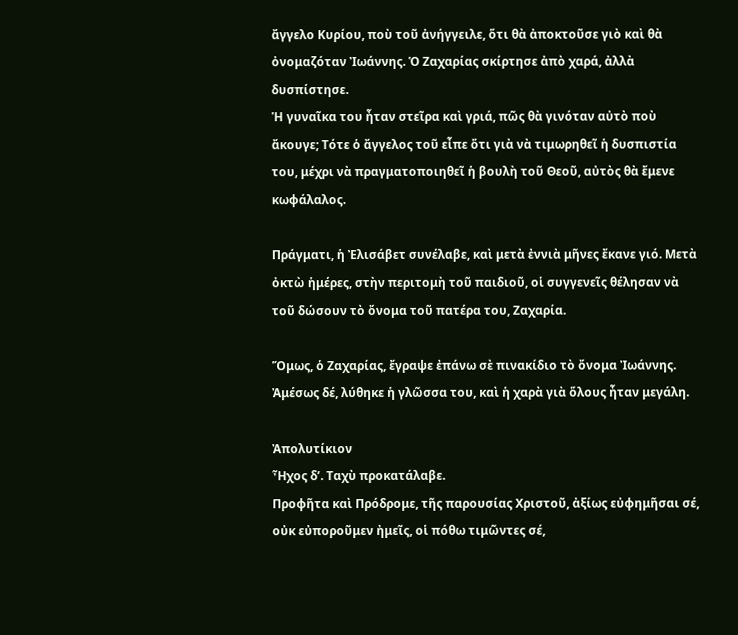ἄγγελο Κυρίου, ποὺ τοῦ ἀνήγγειλε, ὅτι θὰ ἀποκτοῦσε γιὸ καὶ θὰ ὀνομαζόταν Ἰωάννης. Ὁ Ζαχαρίας σκίρτησε ἀπὸ χαρά, ἀλλὰ δυσπίστησε.
Ἡ γυναῖκα του ἦταν στεῖρα καὶ γριά, πῶς θὰ γινόταν αὐτὸ ποὺ ἄκουγε; Τότε ὁ ἄγγελος τοῦ εἶπε ὅτι γιὰ νὰ τιμωρηθεῖ ἡ δυσπιστία του, μέχρι νὰ πραγματοποιηθεῖ ἡ βουλὴ τοῦ Θεοῦ, αὐτὸς θὰ ἔμενε κωφάλαλος.

Πράγματι, ἡ Ἐλισάβετ συνέλαβε, καὶ μετὰ ἐννιὰ μῆνες ἔκανε γιό. Μετὰ ὀκτὼ ἡμέρες, στὴν περιτομὴ τοῦ παιδιοῦ, οἱ συγγενεῖς θέλησαν νὰ τοῦ δώσουν τὸ ὄνομα τοῦ πατέρα του, Ζαχαρία.

Ὅμως, ὁ Ζαχαρίας, ἔγραψε ἐπάνω σὲ πινακίδιο τὸ ὄνομα Ἰωάννης. Ἀμέσως δέ, λύθηκε ἡ γλῶσσα του, καὶ ἡ χαρὰ γιὰ ὅλους ἦταν μεγάλη.

Ἀπολυτίκιον
Ἦχος δ’. Ταχὺ προκατάλαβε.
Προφῆτα καὶ Πρόδρομε, τῆς παρουσίας Χριστοῦ, ἀξίως εὐφημῆσαι σέ, οὐκ εὐποροῦμεν ἠμεῖς, οἱ πόθω τιμῶντες σέ,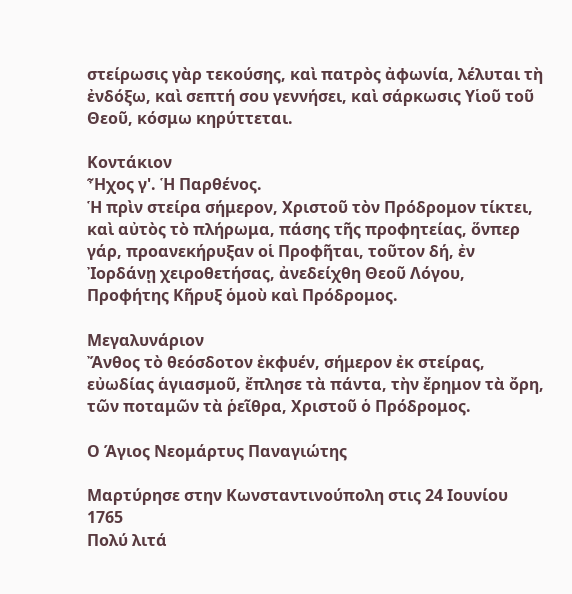στείρωσις γὰρ τεκούσης, καὶ πατρὸς ἀφωνία, λέλυται τὴ ἐνδόξω, καὶ σεπτή σου γεννήσει, καὶ σάρκωσις Υἱοῦ τοῦ Θεοῦ, κόσμω κηρύττεται.

Κοντάκιον
Ἦχος γ'. Ἡ Παρθένος.
Ἡ πρὶν στείρα σήμερον, Χριστοῦ τὸν Πρόδρομον τίκτει, καὶ αὐτὸς τὸ πλήρωμα, πάσης τῆς προφητείας, ὅνπερ γάρ, προανεκήρυξαν οἱ Προφῆται, τοῦτον δή, ἐν Ἰορδάνῃ χειροθετήσας, ἀνεδείχθη Θεοῦ Λόγου, Προφήτης Κῆρυξ ὁμοὺ καὶ Πρόδρομος.

Μεγαλυνάριον
Ἄνθος τὸ θεόσδοτον ἐκφυέν, σήμερον ἐκ στείρας, εὐωδίας ἁγιασμοῦ, ἔπλησε τὰ πάντα, τὴν ἔρημον τὰ ὄρη, τῶν ποταμῶν τὰ ῥεῖθρα, Χριστοῦ ὁ Πρόδρομος.

Ο Άγιος Νεομάρτυς Παναγιώτης

Μαρτύρησε στην Κωνσταντινούπολη στις 24 Ιουνίου 1765
Πολύ λιτά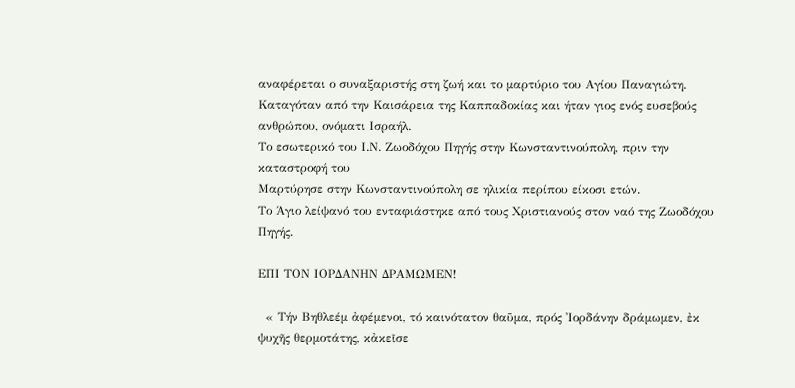αναφέρεται ο συναξαριστής στη ζωή και το μαρτύριο του Αγίου Παναγιώτη.
Καταγόταν από την Καισάρεια της Καππαδοκίας και ήταν γιος ενός ευσεβούς ανθρώπου, ονόματι Ισραήλ.
Το εσωτερικό του Ι.Ν. Ζωοδόχου Πηγής στην Κωνσταντινούπολη, πριν την καταστροφή του
Μαρτύρησε στην Κωνσταντινούπολη σε ηλικία περίπου είκοσι ετών.
Το Άγιο λείψανό του ενταφιάστηκε από τους Χριστιανούς στον ναό της Ζωοδόχου Πηγής.

ΕΠΙ ΤΟΝ ΙΟΡΔΑΝΗΝ ΔΡΑΜΩΜΕΝ!

  « Τήν Βηθλεέμ ἀφέμενοι, τό καινότατον θαῦμα, πρός Ἰορδάνην δράμωμεν, ἐκ ψυχῆς θερμοτάτης, κἀκεῖσε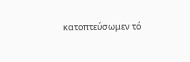κατοπτεύσωμεν τό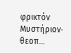φρικτόν Μυστήριον· θεοπ...